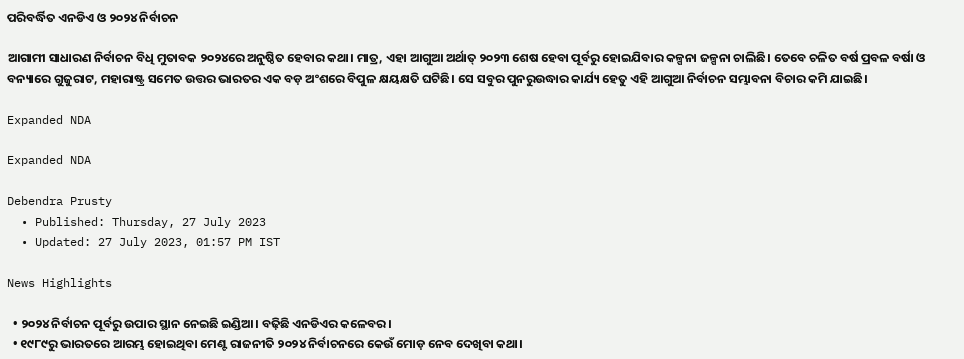ପରିବର୍ଦ୍ଧିତ ଏନଡିଏ ଓ ୨୦୨୪ ନିର୍ବାଚନ

ଆଗାମୀ ସାଧାରଣ ନିର୍ବାଚନ ବିଧି ମୁତାବକ ୨୦୨୪ରେ ଅନୁଷ୍ଠିତ ହେବାର କଥା। ମାତ୍ର, ଏହା ଆଗୁଆ ଅର୍ଥାତ୍‍ ୨୦୨୩ ଶେଷ ହେବା ପୂର୍ବରୁ ହୋଇଯିବାର କଳ୍ପନା ଜଳ୍ପନା ଚାଲିଛି। ତେବେ ଚଳିତ ବର୍ଷ ପ୍ରବଳ ବର୍ଷା ଓ ବନ୍ୟାରେ ଗୁଜୁରାଟ, ମହାରାଷ୍ଟ୍ର ସମେତ ଉତ୍ତର ଭାରତର ଏକ ବଡ଼ ଅଂଶରେ ବିପୁଳ କ୍ଷୟକ୍ଷତି ଘଟିଛି। ସେ ସବୁର ପୁନରୁଉଦ୍ଧାର କାର୍ଯ୍ୟ ହେତୁ ଏହି ଆଗୁଆ ନିର୍ବାଚନ ସମ୍ଭାବନା ବିଚାର କମି ଯାଇଛି।

Expanded NDA

Expanded NDA

Debendra Prusty
  • Published: Thursday, 27 July 2023
  • Updated: 27 July 2023, 01:57 PM IST

News Highlights

  • ୨୦୨୪ ନିର୍ବାଚନ ପୂର୍ବରୁ ଉପାର ସ୍ଥାନ ନେଇଛି ଇଣ୍ଡିଆ। ବଢ଼ିଛି ଏନଡିଏର କଳେବର।
  • ୧୯୮୯ରୁ ଭାରତରେ ଆରମ୍ଭ ହୋଇଥିବା ମେଣ୍ଟ ରାଜନୀତି ୨୦୨୪ ନିର୍ବାଚନରେ କେଉଁ ମୋଡ଼ ନେବ ଦେଖିବା କଥା।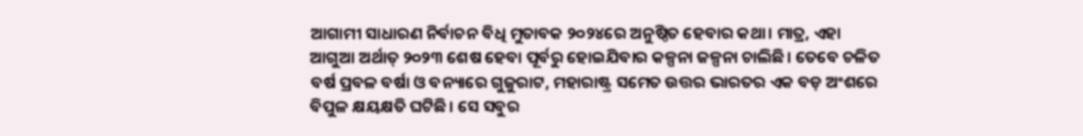ଆଗାମୀ ସାଧାରଣ ନିର୍ବାଚନ ବିଧି ମୁତାବକ ୨୦୨୪ରେ ଅନୁଷ୍ଠିତ ହେବାର କଥା। ମାତ୍ର, ଏହା ଆଗୁଆ ଅର୍ଥାତ୍‍ ୨୦୨୩ ଶେଷ ହେବା ପୂର୍ବରୁ ହୋଇଯିବାର କଳ୍ପନା ଜଳ୍ପନା ଚାଲିଛି। ତେବେ ଚଳିତ ବର୍ଷ ପ୍ରବଳ ବର୍ଷା ଓ ବନ୍ୟାରେ ଗୁଜୁରାଟ, ମହାରାଷ୍ଟ୍ର ସମେତ ଉତ୍ତର ଭାରତର ଏକ ବଡ଼ ଅଂଶରେ ବିପୁଳ କ୍ଷୟକ୍ଷତି ଘଟିଛି। ସେ ସବୁର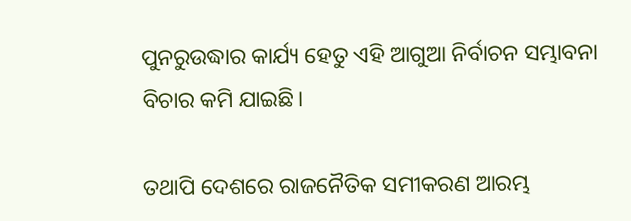ପୁନରୁଉଦ୍ଧାର କାର୍ଯ୍ୟ ହେତୁ ଏହି ଆଗୁଆ ନିର୍ବାଚନ ସମ୍ଭାବନା ବିଚାର କମି ଯାଇଛି।

ତଥାପି ଦେଶରେ ରାଜନୈତିକ ସମୀକରଣ ଆରମ୍ଭ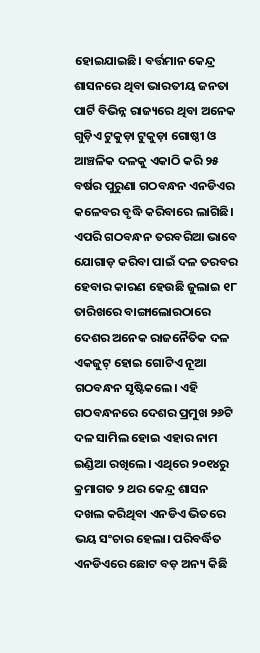ହୋଇଯାଇଛି। ବର୍ତ୍ତମାନ କେନ୍ଦ୍ର ଶାସନରେ ଥିବା ଭାରତୀୟ ଜନତା ପାର୍ଟି ବିଭିନ୍ନ ରାଜ୍ୟରେ ଥିବା ଅନେକ ଗୁଡ଼ିଏ ଟୁକୁଡ଼ା ଟୁକୁଡ଼ା ଗୋଷ୍ଠୀ ଓ ଆଞ୍ଚଳିକ ଦଳକୁ ଏକାଠି କରି ୨୫ ବର୍ଷର ପୁରୁଣା ଗଠବନ୍ଧନ ଏନଡିଏର କଳେବର ବୃଦ୍ଧି କରିବାରେ ଲାଗିଛି। ଏପରି ଗଠବନ୍ଧନ ତରବରିଆ ଭାବେ ଯୋଗାଡ଼ କରିବା ପାଇଁ ଦଳ ତରବର ହେବାର କାରଣ ହେଉଛି ଜୁଲାଇ ୧୮ ତାରିଖରେ ବାଙ୍ଗାଲୋରଠାରେ ଦେଶର ଅନେକ ରାଜନୈତିକ ଦଳ ଏକଜୁଟ୍‍ ହୋଇ ଗୋଟିଏ ନୂଆ ଗଠବନ୍ଧନ ସୃଷ୍ଟିକଲେ। ଏହି ଗଠବନ୍ଧନରେ ଦେଶର ପ୍ରମୁଖ ୨୬ଟି ଦଳ ସାମିଲ ହୋଇ ଏହାର ନାମ ଇଣ୍ଡିଆ ରଖିଲେ। ଏଥିରେ ୨୦୧୪ରୁ କ୍ରମାଗତ ୨ ଥର କେନ୍ଦ୍ର ଶାସନ ଦଖଲ କରିଥିବା ଏନଡିଏ ଭିତରେ ଭୟ ସଂଚାର ହେଲା। ପରିବର୍ଦ୍ଧିତ ଏନଡିଏରେ ଛୋଟ ବଡ଼ ଅନ୍ୟ କିଛି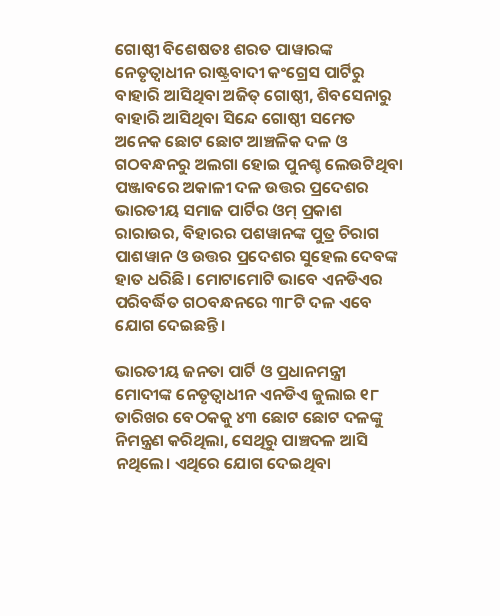ଗୋଷ୍ଠୀ ବିଶେଷତଃ ଶରତ ପାୱାରଙ୍କ ନେତୃତ୍ୱାଧୀନ ରାଷ୍ଟ୍ରବାଦୀ କଂଗ୍ରେସ ପାର୍ଟିରୁ ବାହାରି ଆସିଥିବା ଅଜିତ୍‍ ଗୋଷ୍ଠୀ, ଶିବସେନାରୁ ବାହାରି ଆସିଥିବା ସିନ୍ଦେ ଗୋଷ୍ଠୀ ସମେତ ଅନେକ ଛୋଟ ଛୋଟ ଆଞ୍ଚଳିକ ଦଳ ଓ ଗଠବନ୍ଧନରୁ ଅଲଗା ହୋଇ ପୁନଶ୍ଚ ଲେଉଟିଥିବା ପଞ୍ଜାବରେ ଅକାଳୀ ଦଳ ଉତ୍ତର ପ୍ରଦେଶର ଭାରତୀୟ ସମାଜ ପାର୍ଟିର ଓମ୍‍ ପ୍ରକାଶ ରାରାଉର, ବିହାରର ପଶୱାନଙ୍କ ପୁତ୍ର ଚିରାଗ ପାଶୱାନ ଓ ଉତ୍ତର ପ୍ରଦେଶର ସୁହେଲ ଦେବଙ୍କ ହାତ ଧରିଛି। ମୋଟାମୋଟି ଭାବେ ଏନଡିଏର ପରିବର୍ଦ୍ଧିତ ଗଠବନ୍ଧନରେ ୩୮ଟି ଦଳ ଏବେ ଯୋଗ ଦେଇଛନ୍ତି।

ଭାରତୀୟ ଜନତା ପାର୍ଟି ଓ ପ୍ରଧାନମନ୍ତ୍ରୀ ମୋଦୀଙ୍କ ନେତୃତ୍ୱାଧୀନ ଏନଡିଏ ଜୁଲାଇ ୧୮ ତାରିଖର ବେଠକକୁ ୪୩ ଛୋଟ ଛୋଟ ଦଳଙ୍କୁ ନିମନ୍ତ୍ରଣ କରିଥିଲା, ସେଥିରୁ ପାଞ୍ଚଦଳ ଆସି ନଥିଲେ। ଏଥିରେ ଯୋଗ ଦେଇଥିବା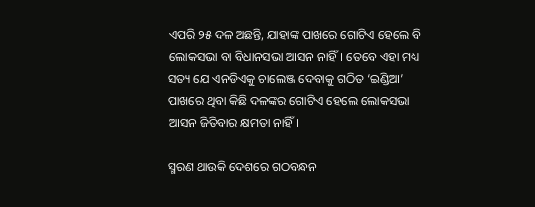ଏପରି ୨୫ ଦଳ ଅଛନ୍ତି, ଯାହାଙ୍କ ପାଖରେ ଗୋଟିଏ ହେଲେ ବି ଲୋକସଭା ବା ବିଧାନସଭା ଆସନ ନାହିଁ। ତେବେ ଏହା ମଧ୍ୟ ସତ୍ୟ ଯେ ଏନଡିଏକୁ ଚାଲେଞ୍ଜ ଦେବାକୁ ଗଠିତ ‘ଇଣ୍ଡିଆ’ ପାଖରେ ଥିବା କିଛି ଦଳଙ୍କର ଗୋଟିଏ ହେଲେ ଲୋକସଭା ଆସନ ଜିତିବାର କ୍ଷମତା ନାହିଁ।

ସ୍ମରଣ ଥାଉକି ଦେଶରେ ଗଠବନ୍ଧନ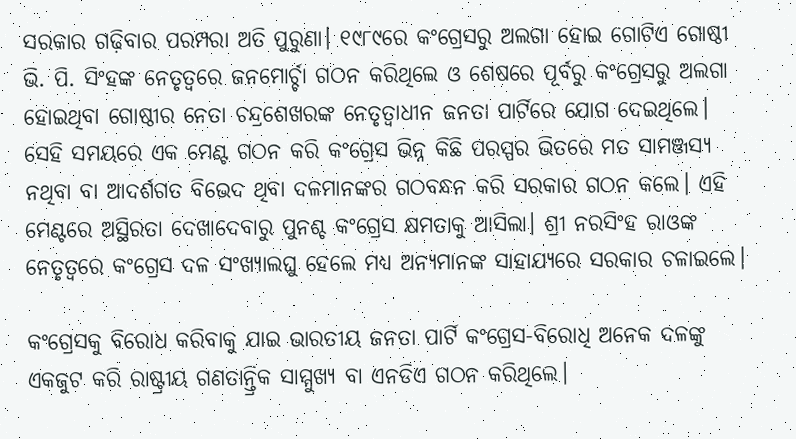ସରକାର ଗଢ଼ିବାର ପରମ୍ପରା ଅତି ପୁରୁଣା। ୧୯୮୯ରେ କଂଗ୍ରେସରୁ ଅଲଗା ହୋଇ ଗୋଟିଏ ଗୋଷ୍ଠୀ ଭି. ପି. ସିଂହଙ୍କ ନେତୃତ୍ୱରେ ଜନମୋର୍ଚ୍ଚା ଗଠନ କରିଥିଲେ ଓ ଶେଷରେ ପୂର୍ବରୁ କଂଗ୍ରେସରୁ ଅଲଗା ହୋଇଥିବା ଗୋଷ୍ଠୀର ନେତା ଚନ୍ଦ୍ରଶେଖରଙ୍କ ନେତୃତ୍ୱାଧୀନ ଜନତା ପାର୍ଟିରେ ଯୋଗ ଦେଇଥିଲେ। ସେହି ସମୟରେ ଏକ ମେଣ୍ଟ ଗଠନ କରି କଂଗ୍ରେସ ଭିନ୍ନ କିଛି ପରସ୍ପର ଭିତରେ ମତ ସାମଞ୍ଜସ୍ୟ ନଥିବା ବା ଆଦର୍ଶଗତ ବିଭେଦ ଥିବା ଦଳମାନଙ୍କର ଗଠବନ୍ଧନ କରି ସରକାର ଗଠନ କଲେ। ଏହି ମେଣ୍ଟରେ ଅସ୍ଥିରତା ଦେଖାଦେବାରୁ ପୁନଶ୍ଚ କଂଗ୍ରେସ କ୍ଷମତାକୁ ଆସିଲା। ଶ୍ରୀ ନରସିଂହ ରାଓଙ୍କ ନେତୃତ୍ୱରେ କଂଗ୍ରେସ ଦଳ ସଂଖ୍ୟାଲଘୁ ହେଲେ ମଧ୍ୟ ଅନ୍ୟମାନଙ୍କ ସାହାଯ୍ୟରେ ସରକାର ଚଳାଇଲେ।

କଂଗ୍ରେସକୁ ବିରୋଧ କରିବାକୁ ଯାଇ ଭାରତୀୟ ଜନତା ପାର୍ଟି କଂଗ୍ରେସ-ବିରୋଧି ଅନେକ ଦଳଙ୍କୁ ଏକଜୁଟ କରି ରାଷ୍ଟ୍ରୀୟ ଗଣତାନ୍ତ୍ରିକ ସାମ୍ମୁଖ୍ୟ ବା ଏନଡିଏ ଗଠନ କରିଥିଲେ।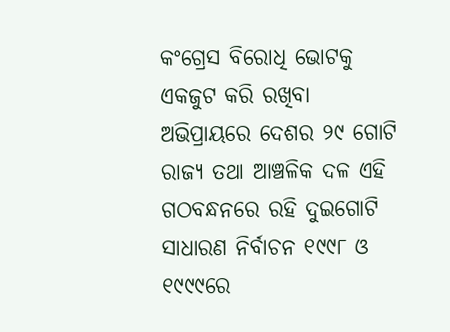କଂଗ୍ରେସ ବିରୋଧି ଭୋଟକୁ ଏକଜୁଟ କରି ରଖିବା ଅଭିପ୍ରାୟରେ ଦେଶର ୨୯ ଗୋଟି ରାଜ୍ୟ ତଥା ଆଞ୍ଚଳିକ ଦଳ ଏହି ଗଠବନ୍ଧନରେ ରହି ଦୁଇଗୋଟି ସାଧାରଣ ନିର୍ବାଚନ ୧୯୯୮ ଓ ୧୯୯୯ରେ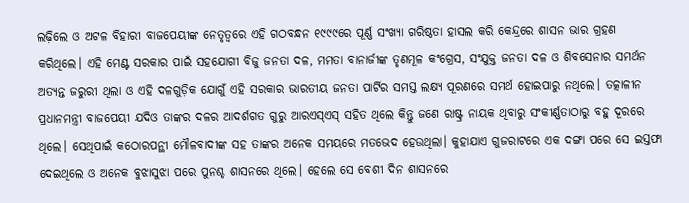ଲଢ଼ିଲେ ଓ ଅଟଳ ବିହାରୀ ବାଜପେୟୀଙ୍କ ନେତୃତ୍ୱରେ ଏହି ଗଠବନ୍ଧନ ୧୯୯୯ରେ ପୂର୍ଣ୍ଣ ସଂଖ୍ୟା ଗରିଷ୍ଠତା ହାସଲ କରି କେନ୍ଦ୍ରରେ ଶାସନ ଭାର ଗ୍ରହଣ କରିଥିଲେ। ଏହି ମେଣ୍ଟ ସରକାର ପାଇଁ ସହଯୋଗୀ ବିଜୁ ଜନତା ଦଳ, ମମତା ବାନାର୍ଜୀଙ୍କ ତୃଣମୂଳ କଂଗ୍ରେସ, ସଂଯୁକ୍ତ ଜନତା ଦଳ ଓ ଶିବସେନାର ସମର୍ଥନ ଅତ୍ୟନ୍ତ ଜରୁରୀ ଥିଲା ଓ ଏହି ଦଳଗୁଡ଼ିକ ଯୋଗୁଁ ଏହି ସରକାର ଭାରତୀୟ ଜନତା ପାର୍ଟିର ସମସ୍ତ ଲକ୍ଷ୍ୟ ପୂରଣରେ ସମର୍ଥ ହୋଇପାରୁ ନଥିଲେ। ତତ୍କାଳୀନ ପ୍ରଧାନମନ୍ତ୍ରୀ ବାଜପେୟୀ ଯଦିଓ ତାଙ୍କର ଦଳର ଆଦର୍ଶଗତ ଗୁରୁ ଆରଏସ୍ଏସ୍‍ ସହିତ ଥିଲେ କିନ୍ତୁ ଜଣେ ରାଷ୍ଟ୍ର ନାୟକ ଥିବାରୁ ସଂକୀର୍ଣ୍ଣତାଠାରୁ ବହୁ ଦୂରରେ ଥିଲେ। ସେଥିପାଇଁ କଠୋରପନ୍ଥୀ ମୌଳବାଦୀଙ୍କ ସହ ତାଙ୍କର ଅନେକ ସମୟରେ ମତଭେଦ ହେଉଥିଲା। କୁହାଯାଏ ଗୁଜରାଟରେ ଏକ ଦଙ୍ଗା ପରେ ସେ ଇସ୍ତଫା ଦେଇଥିଲେ ଓ ଅନେକ ବୁଝାସୁଝା ପରେ ପୁନଶ୍ଚ ଶାସନରେ ଥିଲେ। ହେଲେ ସେ ବେଶୀ ଦିନ ଶାସନରେ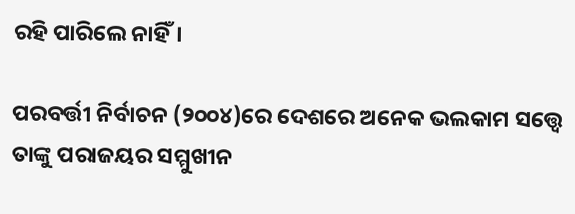ରହି ପାରିଲେ ନାହିଁ।

ପରବର୍ତ୍ତୀ ନିର୍ବାଚନ (୨୦୦୪)ରେ ଦେଶରେ ଅନେକ ଭଲକାମ ସତ୍ତ୍ୱେ ତାଙ୍କୁ ପରାଜୟର ସମ୍ମୁଖୀନ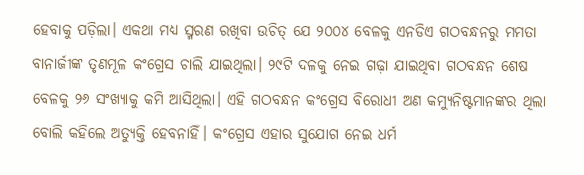ହେବାକୁ ପଡ଼ିଲା। ଏକଥା ମଧ୍ୟ ସ୍ମରଣ ରଖିବା ଉଚିତ୍‍ ଯେ ୨୦୦୪ ବେଳକୁ ଏନଡିଏ ଗଠବନ୍ଧନରୁ ମମତା ବାନାର୍ଜୀଙ୍କ ତୃଣମୂଳ କଂଗ୍ରେସ ଚାଲି ଯାଇଥିଲା। ୨୯ଟି ଦଳକୁ ନେଇ ଗଢ଼ା ଯାଇଥିବା ଗଠବନ୍ଧନ ଶେଷ ବେଳକୁ ୨୬ ସଂଖ୍ୟାକୁ କମି ଆସିଥିଲା। ଏହି ଗଠବନ୍ଧନ କଂଗ୍ରେସ ବିରୋଧୀ ଅଣ କମ୍ୟୁନିଷ୍ଟମାନଙ୍କର ଥିଲା ବୋଲି କହିଲେ ଅତ୍ୟୁକ୍ତି ହେବନାହିଁ। କଂଗ୍ରେସ ଏହାର ସୁଯୋଗ ନେଇ ଧର୍ମ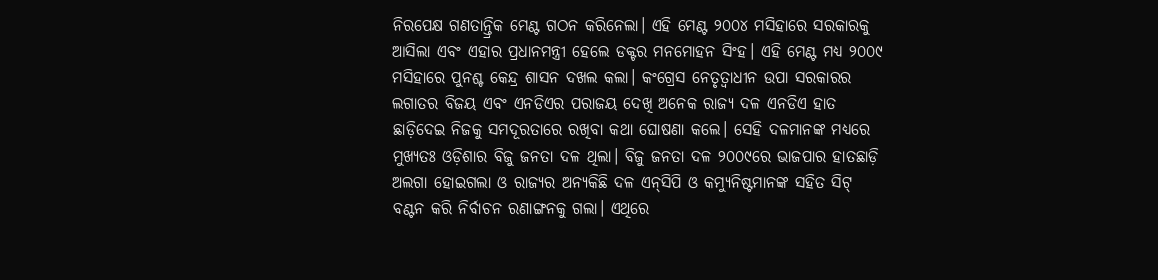ନିରପେକ୍ଷ ଗଣତାନ୍ତ୍ରିକ ମେଣ୍ଟ ଗଠନ କରିନେଲା। ଏହି ମେଣ୍ଟ ୨୦୦୪ ମସିହାରେ ସରକାରକୁ ଆସିଲା ଏବଂ ଏହାର ପ୍ରଧାନମନ୍ତ୍ରୀ ହେଲେ ଡକ୍ଟର ମନମୋହନ ସିଂହ। ଏହି ମେଣ୍ଟ ମଧ୍ୟ ୨୦୦୯ ମସିହାରେ ପୁନଶ୍ଚ କେନ୍ଦ୍ର ଶାସନ ଦଖଲ କଲା। କଂଗ୍ରେସ ନେତୃତ୍ୱାଧୀନ ଉପା ସରକାରର ଲଗାତର ବିଜୟ ଏବଂ ଏନଡିଏର ପରାଜୟ ଦେଖି ଅନେକ ରାଜ୍ୟ ଦଳ ଏନଡିଏ ହାତ ଛାଡ଼ିଦେଇ ନିଜକୁ ସମଦୂରତାରେ ରଖିବା କଥା ଘୋଷଣା କଲେ। ସେହି ଦଳମାନଙ୍କ ମଧ୍ୟରେ ମୁଖ୍ୟତଃ ଓଡ଼ିଶାର ବିଜୁ ଜନତା ଦଳ ଥିଲା। ବିଜୁ ଜନତା ଦଳ ୨୦୦୯ରେ ଭାଜପାର ହାତଛାଡ଼ି ଅଲଗା ହୋଇଗଲା ଓ ରାଜ୍ୟର ଅନ୍ୟକିଛି ଦଳ ଏନ୍‍ସିପି ଓ କମ୍ୟୁନିଷ୍ଟମାନଙ୍କ ସହିତ ସିଟ୍‍ ବଣ୍ଟନ କରି ନିର୍ବାଚନ ରଣାଙ୍ଗନକୁ ଗଲା। ଏଥିରେ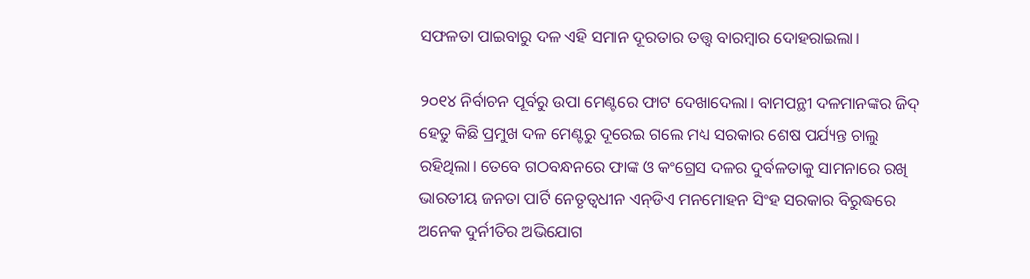ସଫଳତା ପାଇବାରୁ ଦଳ ଏହି ସମାନ ଦୂରତାର ତତ୍ତ୍ୱ ବାରମ୍ବାର ଦୋହରାଇଲା।

୨୦୧୪ ନିର୍ବାଚନ ପୂର୍ବରୁ ଉପା ମେଣ୍ଟରେ ଫାଟ ଦେଖାଦେଲା। ବାମପନ୍ଥୀ ଦଳମାନଙ୍କର ଜିଦ୍‍ ହେତୁ କିଛି ପ୍ରମୁଖ ଦଳ ମେଣ୍ଟରୁ ଦୂରେଇ ଗଲେ ମଧ୍ୟ ସରକାର ଶେଷ ପର୍ଯ୍ୟନ୍ତ ଚାଲୁ ରହିଥିଲା। ତେବେ ଗଠବନ୍ଧନରେ ଫାଙ୍କ ଓ କଂଗ୍ରେସ ଦଳର ଦୁର୍ବଳତାକୁ ସାମନାରେ ରଖି ଭାରତୀୟ ଜନତା ପାର୍ଟି ନେତୃତ୍ୱଧୀନ ଏନ୍‍ଡିଏ ମନମୋହନ ସିଂହ ସରକାର ବିରୁଦ୍ଧରେ ଅନେକ ଦୁର୍ନୀତିର ଅଭିଯୋଗ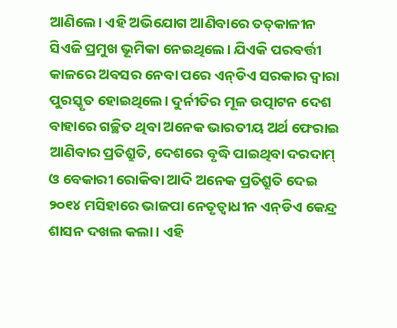ଆଣିଲେ। ଏହି ଅଭିଯୋଗ ଆଣିବାରେ ତତ୍‍କାଳୀନ ସିଏଜି ପ୍ରମୁଖ ଭୂମିକା ନେଇଥିଲେ। ଯିଏକି ପରବର୍ତ୍ତୀ କାଳରେ ଅବସର ନେବା ପରେ ଏନ୍‍ଡିଏ ସରକାର ଦ୍ୱାରା ପୁରସ୍କୃତ ହୋଇଥିଲେ। ଦୁର୍ନୀତିର ମୂଳ ଉତ୍ପାଟନ ଦେଶ ବାହାରେ ଗଚ୍ଛିତ ଥିବା ଅନେକ ଭାରତୀୟ ଅର୍ଥ ଫେରାଇ ଆଣିବାର ପ୍ରତିଶ୍ରୁତି, ଦେଶରେ ବୃଦ୍ଧି ପାଇଥିବା ଦରଦାମ୍‍ ଓ ବେକାରୀ ରୋକିବା ଆଦି ଅନେକ ପ୍ରତିଶ୍ରୁତି ଦେଇ ୨୦୧୪ ମସିହାରେ ଭାଜପା ନେତୃତ୍ୱାଧୀନ ଏନ୍‍ଡିଏ କେନ୍ଦ୍ର ଶାସନ ଦଖଲ କଲା। ଏହି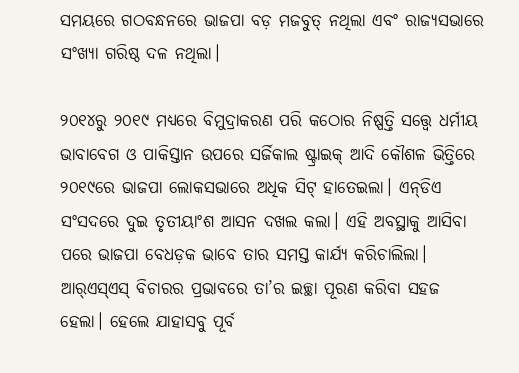ସମୟରେ ଗଠବନ୍ଧନରେ ଭାଜପା ବଡ଼ ମଜବୁତ୍‍ ନଥିଲା ଏବଂ ରାଜ୍ୟସଭାରେ ସଂଖ୍ୟା ଗରିଷ୍ଠ ଦଳ ନଥିଲା।

୨୦୧୪ରୁ ୨୦୧୯ ମଧ୍ୟରେ ବିମୁଦ୍ରାକରଣ ପରି କଠୋର ନିଷ୍ପତ୍ତି ସତ୍ତ୍ୱେ ଧର୍ମୀୟ ଭାବାବେଗ ଓ ପାକିସ୍ତାନ ଉପରେ ସର୍ଜିକାଲ ଷ୍ଟ୍ରାଇକ୍‌ ଆଦି କୌଶଳ ଭିତ୍ତିରେ ୨୦୧୯ରେ ଭାଜପା ଲୋକସଭାରେ ଅଧିକ ସିଟ୍‍ ହାତେଇଲା। ଏନ୍‍ଡିଏ ସଂସଦରେ ଦୁଇ ତୃତୀୟାଂଶ ଆସନ ଦଖଲ କଲା। ଏହି ଅବସ୍ଥାକୁ ଆସିବା ପରେ ଭାଜପା ବେଧଡ଼କ ଭାବେ ତାର ସମସ୍ତ କାର୍ଯ୍ୟ କରିଚାଲିଲା। ଆର୍‍ଏସ୍‍ଏସ୍‍ ବିଚାରର ପ୍ରଭାବରେ ତା’ର ଇଚ୍ଛା ପୂରଣ କରିବା ସହଜ ହେଲା। ହେଲେ ଯାହାସବୁ ପୂର୍ବ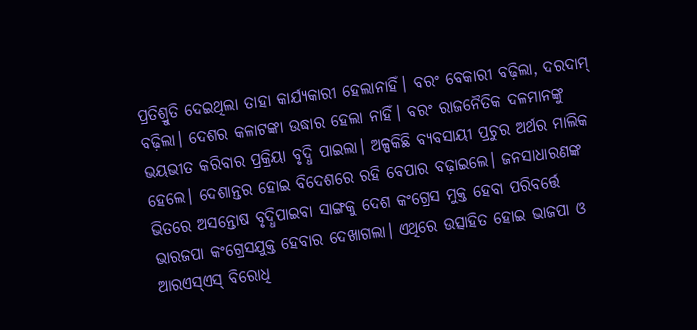ପ୍ରତିଶ୍ରୁତି ଦେଇଥିଲା ତାହା କାର୍ଯ୍ୟକାରୀ ହେଲାନାହିଁ। ବରଂ ବେକାରୀ ବଢ଼ିଲା, ଦରଦାମ୍‍ ବଢ଼ିଲା। ଦେଶର କଳାଟଙ୍କା ଉଦ୍ଧାର ହେଲା ନାହିଁ। ବରଂ ରାଜନୈତିକ ଦଳମାନଙ୍କୁ ଭୟଭୀତ କରିବାର ପ୍ରକ୍ରିୟା ବୃଦ୍ଧି ପାଇଲା। ଅଳ୍ପକିଛି ବ୍ୟବସାୟୀ ପ୍ରଚୁର ଅର୍ଥର ମାଲିକ ହେଲେ। ଦେଶାନ୍ତର ହୋଇ ବିଦେଶରେ ରହି ବେପାର ବଢ଼ାଇଲେ। ଜନସାଧାରଣଙ୍କ ଭିତରେ ଅସନ୍ତୋଷ ବୃଦ୍ଧିପାଇବା ସାଙ୍ଗକୁ ଦେଶ କଂଗ୍ରେସ ମୁକ୍ତ ହେବା ପରିବର୍ତ୍ତେ ଭାରଜପା କଂଗ୍ରେସଯୁକ୍ତ ହେବାର ଦେଖାଗଲା। ଏଥିରେ ଉତ୍ସାହିତ ହୋଇ ଭାଜପା ଓ ଆରଏସ୍‍ଏସ୍‍ ବିରୋଧି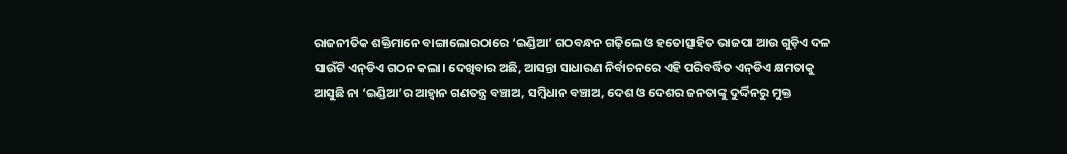ରାଜନୀତିକ ଶକ୍ତିମାନେ ବାଙ୍ଗାଲୋରଠାରେ ‘ଇଣ୍ଡିଆ’ ଗଠବନ୍ଧନ ଗଢ଼ିଲେ ଓ ହତୋତ୍ସାହିତ ଭାଜପା ଆଉ ଗୁଡ଼ିଏ ଦଳ ସାଉଁଟି ଏନ୍‍ଡିଏ ଗଠନ କଲା। ଦେଖିବାର ଅଛି, ଆସନ୍ତା ସାଧାରଣ ନିର୍ବାଚନରେ ଏହି ପରିବର୍ଦ୍ଧିତ ଏନ୍‍ଡିଏ କ୍ଷମତାକୁ ଆସୁଛି ନା ‘ଇଣ୍ଡିଆ’ର ଆହ୍ୱାନ ଗଣତନ୍ତ୍ର ବଞ୍ଚାଅ, ସମ୍ବିଧାନ ବଞ୍ଚାଅ, ଦେଶ ଓ ଦେଶର ଜନତାଙ୍କୁ ଦୁର୍ଦ୍ଦିନରୁ ମୁକ୍ତ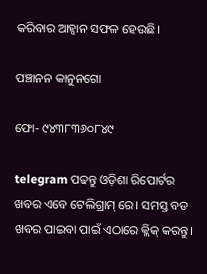କରିବାର ଆହ୍ୱାନ ସଫଳ ହେଉଛି।

ପଞ୍ଚାନନ କାନୁନଗୋ

ଫୋ- ୯୪୩୮୩୬୦୮୪୯

telegram ପଢନ୍ତୁ ଓଡ଼ିଶା ରିପୋର୍ଟର ଖବର ଏବେ ଟେଲିଗ୍ରାମ୍ ରେ। ସମସ୍ତ ବଡ ଖବର ପାଇବା ପାଇଁ ଏଠାରେ କ୍ଲିକ୍ କରନ୍ତୁ।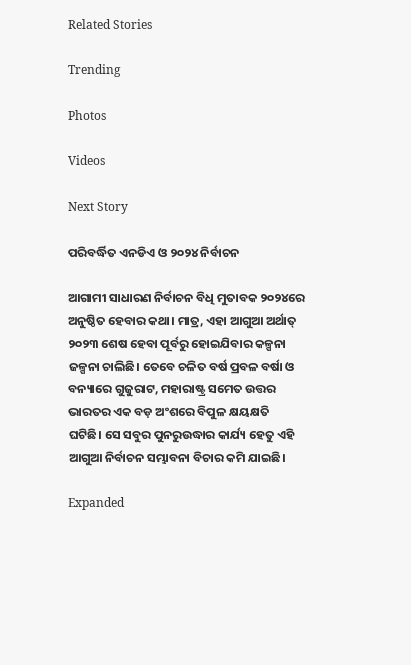Related Stories

Trending

Photos

Videos

Next Story

ପରିବର୍ଦ୍ଧିତ ଏନଡିଏ ଓ ୨୦୨୪ ନିର୍ବାଚନ

ଆଗାମୀ ସାଧାରଣ ନିର୍ବାଚନ ବିଧି ମୁତାବକ ୨୦୨୪ରେ ଅନୁଷ୍ଠିତ ହେବାର କଥା। ମାତ୍ର, ଏହା ଆଗୁଆ ଅର୍ଥାତ୍‍ ୨୦୨୩ ଶେଷ ହେବା ପୂର୍ବରୁ ହୋଇଯିବାର କଳ୍ପନା ଜଳ୍ପନା ଚାଲିଛି। ତେବେ ଚଳିତ ବର୍ଷ ପ୍ରବଳ ବର୍ଷା ଓ ବନ୍ୟାରେ ଗୁଜୁରାଟ, ମହାରାଷ୍ଟ୍ର ସମେତ ଉତ୍ତର ଭାରତର ଏକ ବଡ଼ ଅଂଶରେ ବିପୁଳ କ୍ଷୟକ୍ଷତି ଘଟିଛି। ସେ ସବୁର ପୁନରୁଉଦ୍ଧାର କାର୍ଯ୍ୟ ହେତୁ ଏହି ଆଗୁଆ ନିର୍ବାଚନ ସମ୍ଭାବନା ବିଚାର କମି ଯାଇଛି।

Expanded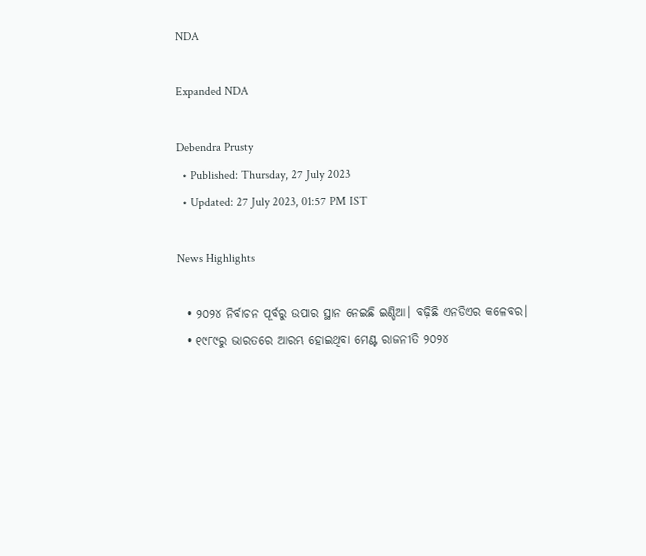NDA

Expanded NDA

Debendra Prusty
  • Published: Thursday, 27 July 2023
  • Updated: 27 July 2023, 01:57 PM IST

News Highlights

  • ୨୦୨୪ ନିର୍ବାଚନ ପୂର୍ବରୁ ଉପାର ସ୍ଥାନ ନେଇଛି ଇଣ୍ଡିଆ। ବଢ଼ିଛି ଏନଡିଏର କଳେବର।
  • ୧୯୮୯ରୁ ଭାରତରେ ଆରମ୍ଭ ହୋଇଥିବା ମେଣ୍ଟ ରାଜନୀତି ୨୦୨୪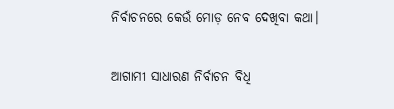ନିର୍ବାଚନରେ କେଉଁ ମୋଡ଼ ନେବ ଦେଖିବା କଥା।

ଆଗାମୀ ସାଧାରଣ ନିର୍ବାଚନ ବିଧି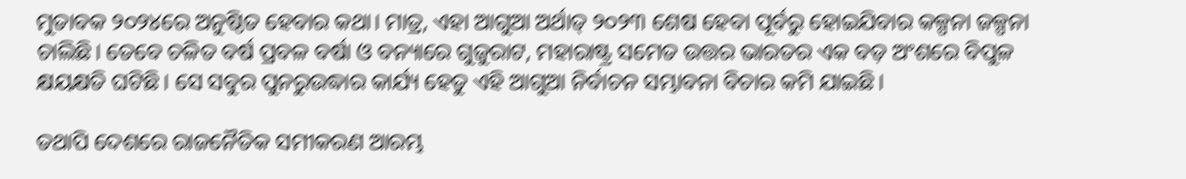ମୁତାବକ ୨୦୨୪ରେ ଅନୁଷ୍ଠିତ ହେବାର କଥା। ମାତ୍ର, ଏହା ଆଗୁଆ ଅର୍ଥାତ୍‍ ୨୦୨୩ ଶେଷ ହେବା ପୂର୍ବରୁ ହୋଇଯିବାର କଳ୍ପନା ଜଳ୍ପନା ଚାଲିଛି। ତେବେ ଚଳିତ ବର୍ଷ ପ୍ରବଳ ବର୍ଷା ଓ ବନ୍ୟାରେ ଗୁଜୁରାଟ, ମହାରାଷ୍ଟ୍ର ସମେତ ଉତ୍ତର ଭାରତର ଏକ ବଡ଼ ଅଂଶରେ ବିପୁଳ କ୍ଷୟକ୍ଷତି ଘଟିଛି। ସେ ସବୁର ପୁନରୁଉଦ୍ଧାର କାର୍ଯ୍ୟ ହେତୁ ଏହି ଆଗୁଆ ନିର୍ବାଚନ ସମ୍ଭାବନା ବିଚାର କମି ଯାଇଛି।

ତଥାପି ଦେଶରେ ରାଜନୈତିକ ସମୀକରଣ ଆରମ୍ଭ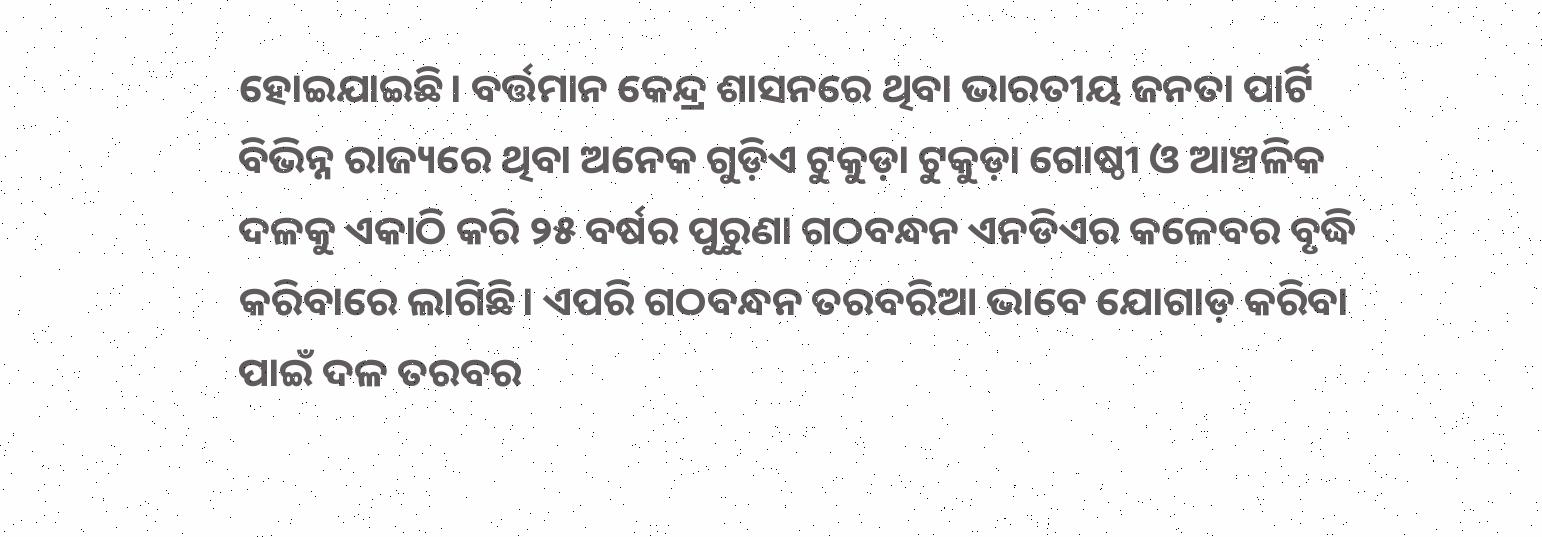ହୋଇଯାଇଛି। ବର୍ତ୍ତମାନ କେନ୍ଦ୍ର ଶାସନରେ ଥିବା ଭାରତୀୟ ଜନତା ପାର୍ଟି ବିଭିନ୍ନ ରାଜ୍ୟରେ ଥିବା ଅନେକ ଗୁଡ଼ିଏ ଟୁକୁଡ଼ା ଟୁକୁଡ଼ା ଗୋଷ୍ଠୀ ଓ ଆଞ୍ଚଳିକ ଦଳକୁ ଏକାଠି କରି ୨୫ ବର୍ଷର ପୁରୁଣା ଗଠବନ୍ଧନ ଏନଡିଏର କଳେବର ବୃଦ୍ଧି କରିବାରେ ଲାଗିଛି। ଏପରି ଗଠବନ୍ଧନ ତରବରିଆ ଭାବେ ଯୋଗାଡ଼ କରିବା ପାଇଁ ଦଳ ତରବର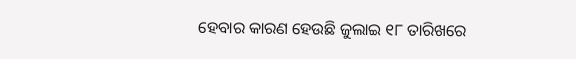ହେବାର କାରଣ ହେଉଛି ଜୁଲାଇ ୧୮ ତାରିଖରେ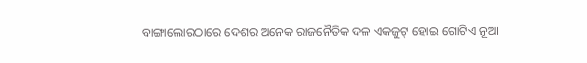ବାଙ୍ଗାଲୋରଠାରେ ଦେଶର ଅନେକ ରାଜନୈତିକ ଦଳ ଏକଜୁଟ୍‍ ହୋଇ ଗୋଟିଏ ନୂଆ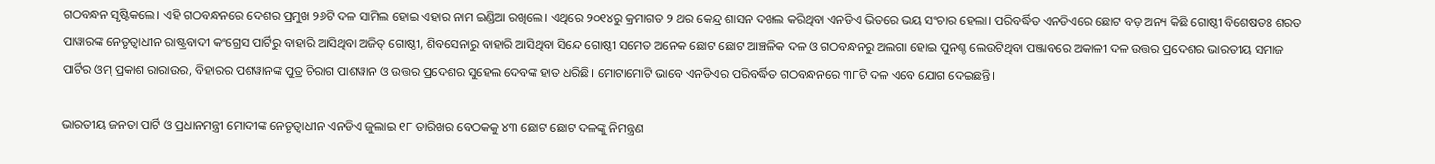ଗଠବନ୍ଧନ ସୃଷ୍ଟିକଲେ। ଏହି ଗଠବନ୍ଧନରେ ଦେଶର ପ୍ରମୁଖ ୨୬ଟି ଦଳ ସାମିଲ ହୋଇ ଏହାର ନାମ ଇଣ୍ଡିଆ ରଖିଲେ। ଏଥିରେ ୨୦୧୪ରୁ କ୍ରମାଗତ ୨ ଥର କେନ୍ଦ୍ର ଶାସନ ଦଖଲ କରିଥିବା ଏନଡିଏ ଭିତରେ ଭୟ ସଂଚାର ହେଲା। ପରିବର୍ଦ୍ଧିତ ଏନଡିଏରେ ଛୋଟ ବଡ଼ ଅନ୍ୟ କିଛି ଗୋଷ୍ଠୀ ବିଶେଷତଃ ଶରତ ପାୱାରଙ୍କ ନେତୃତ୍ୱାଧୀନ ରାଷ୍ଟ୍ରବାଦୀ କଂଗ୍ରେସ ପାର୍ଟିରୁ ବାହାରି ଆସିଥିବା ଅଜିତ୍‍ ଗୋଷ୍ଠୀ, ଶିବସେନାରୁ ବାହାରି ଆସିଥିବା ସିନ୍ଦେ ଗୋଷ୍ଠୀ ସମେତ ଅନେକ ଛୋଟ ଛୋଟ ଆଞ୍ଚଳିକ ଦଳ ଓ ଗଠବନ୍ଧନରୁ ଅଲଗା ହୋଇ ପୁନଶ୍ଚ ଲେଉଟିଥିବା ପଞ୍ଜାବରେ ଅକାଳୀ ଦଳ ଉତ୍ତର ପ୍ରଦେଶର ଭାରତୀୟ ସମାଜ ପାର୍ଟିର ଓମ୍‍ ପ୍ରକାଶ ରାରାଉର, ବିହାରର ପଶୱାନଙ୍କ ପୁତ୍ର ଚିରାଗ ପାଶୱାନ ଓ ଉତ୍ତର ପ୍ରଦେଶର ସୁହେଲ ଦେବଙ୍କ ହାତ ଧରିଛି। ମୋଟାମୋଟି ଭାବେ ଏନଡିଏର ପରିବର୍ଦ୍ଧିତ ଗଠବନ୍ଧନରେ ୩୮ଟି ଦଳ ଏବେ ଯୋଗ ଦେଇଛନ୍ତି।

ଭାରତୀୟ ଜନତା ପାର୍ଟି ଓ ପ୍ରଧାନମନ୍ତ୍ରୀ ମୋଦୀଙ୍କ ନେତୃତ୍ୱାଧୀନ ଏନଡିଏ ଜୁଲାଇ ୧୮ ତାରିଖର ବେଠକକୁ ୪୩ ଛୋଟ ଛୋଟ ଦଳଙ୍କୁ ନିମନ୍ତ୍ରଣ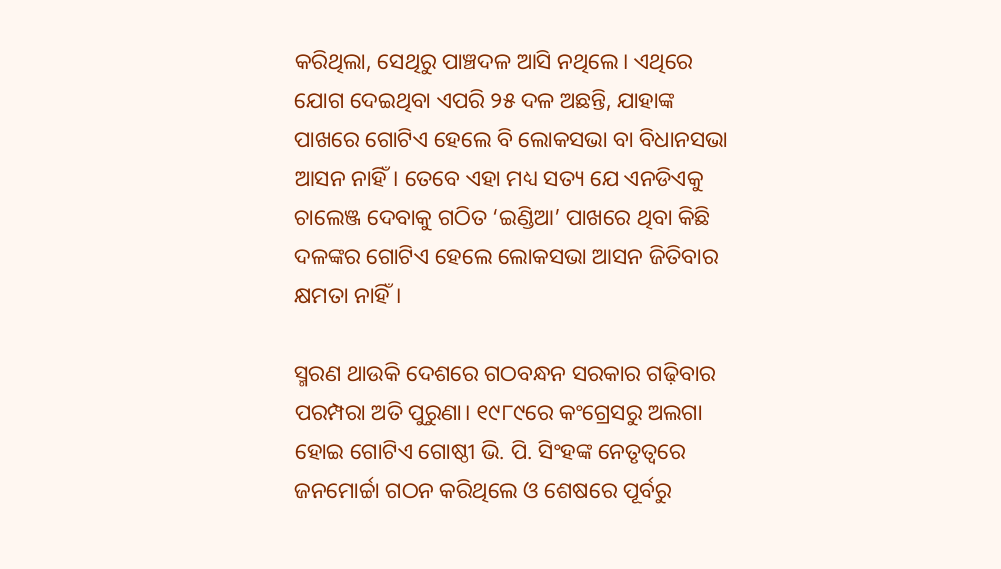କରିଥିଲା, ସେଥିରୁ ପାଞ୍ଚଦଳ ଆସି ନଥିଲେ। ଏଥିରେ ଯୋଗ ଦେଇଥିବା ଏପରି ୨୫ ଦଳ ଅଛନ୍ତି, ଯାହାଙ୍କ ପାଖରେ ଗୋଟିଏ ହେଲେ ବି ଲୋକସଭା ବା ବିଧାନସଭା ଆସନ ନାହିଁ। ତେବେ ଏହା ମଧ୍ୟ ସତ୍ୟ ଯେ ଏନଡିଏକୁ ଚାଲେଞ୍ଜ ଦେବାକୁ ଗଠିତ ‘ଇଣ୍ଡିଆ’ ପାଖରେ ଥିବା କିଛି ଦଳଙ୍କର ଗୋଟିଏ ହେଲେ ଲୋକସଭା ଆସନ ଜିତିବାର କ୍ଷମତା ନାହିଁ।

ସ୍ମରଣ ଥାଉକି ଦେଶରେ ଗଠବନ୍ଧନ ସରକାର ଗଢ଼ିବାର ପରମ୍ପରା ଅତି ପୁରୁଣା। ୧୯୮୯ରେ କଂଗ୍ରେସରୁ ଅଲଗା ହୋଇ ଗୋଟିଏ ଗୋଷ୍ଠୀ ଭି. ପି. ସିଂହଙ୍କ ନେତୃତ୍ୱରେ ଜନମୋର୍ଚ୍ଚା ଗଠନ କରିଥିଲେ ଓ ଶେଷରେ ପୂର୍ବରୁ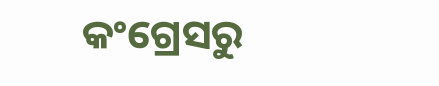କଂଗ୍ରେସରୁ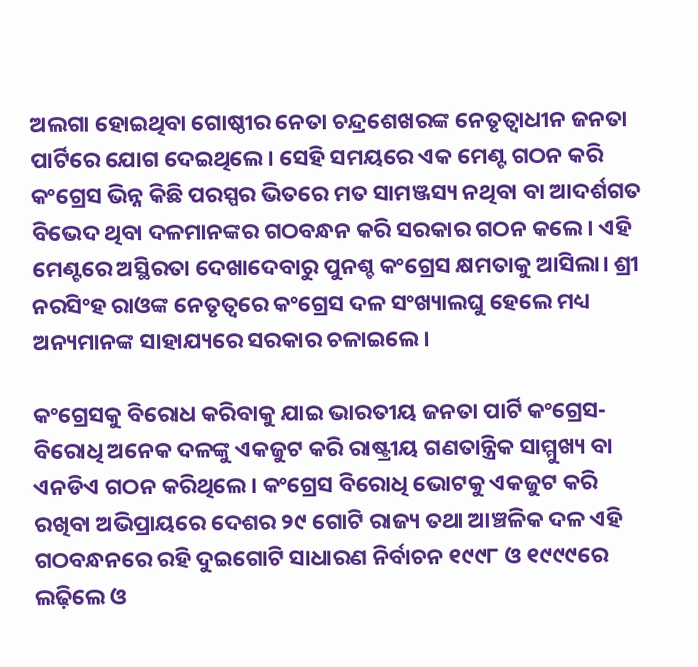ଅଲଗା ହୋଇଥିବା ଗୋଷ୍ଠୀର ନେତା ଚନ୍ଦ୍ରଶେଖରଙ୍କ ନେତୃତ୍ୱାଧୀନ ଜନତା ପାର୍ଟିରେ ଯୋଗ ଦେଇଥିଲେ। ସେହି ସମୟରେ ଏକ ମେଣ୍ଟ ଗଠନ କରି କଂଗ୍ରେସ ଭିନ୍ନ କିଛି ପରସ୍ପର ଭିତରେ ମତ ସାମଞ୍ଜସ୍ୟ ନଥିବା ବା ଆଦର୍ଶଗତ ବିଭେଦ ଥିବା ଦଳମାନଙ୍କର ଗଠବନ୍ଧନ କରି ସରକାର ଗଠନ କଲେ। ଏହି ମେଣ୍ଟରେ ଅସ୍ଥିରତା ଦେଖାଦେବାରୁ ପୁନଶ୍ଚ କଂଗ୍ରେସ କ୍ଷମତାକୁ ଆସିଲା। ଶ୍ରୀ ନରସିଂହ ରାଓଙ୍କ ନେତୃତ୍ୱରେ କଂଗ୍ରେସ ଦଳ ସଂଖ୍ୟାଲଘୁ ହେଲେ ମଧ୍ୟ ଅନ୍ୟମାନଙ୍କ ସାହାଯ୍ୟରେ ସରକାର ଚଳାଇଲେ।

କଂଗ୍ରେସକୁ ବିରୋଧ କରିବାକୁ ଯାଇ ଭାରତୀୟ ଜନତା ପାର୍ଟି କଂଗ୍ରେସ-ବିରୋଧି ଅନେକ ଦଳଙ୍କୁ ଏକଜୁଟ କରି ରାଷ୍ଟ୍ରୀୟ ଗଣତାନ୍ତ୍ରିକ ସାମ୍ମୁଖ୍ୟ ବା ଏନଡିଏ ଗଠନ କରିଥିଲେ। କଂଗ୍ରେସ ବିରୋଧି ଭୋଟକୁ ଏକଜୁଟ କରି ରଖିବା ଅଭିପ୍ରାୟରେ ଦେଶର ୨୯ ଗୋଟି ରାଜ୍ୟ ତଥା ଆଞ୍ଚଳିକ ଦଳ ଏହି ଗଠବନ୍ଧନରେ ରହି ଦୁଇଗୋଟି ସାଧାରଣ ନିର୍ବାଚନ ୧୯୯୮ ଓ ୧୯୯୯ରେ ଲଢ଼ିଲେ ଓ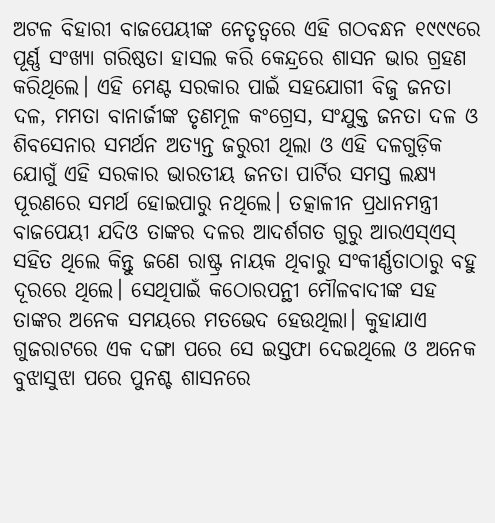ଅଟଳ ବିହାରୀ ବାଜପେୟୀଙ୍କ ନେତୃତ୍ୱରେ ଏହି ଗଠବନ୍ଧନ ୧୯୯୯ରେ ପୂର୍ଣ୍ଣ ସଂଖ୍ୟା ଗରିଷ୍ଠତା ହାସଲ କରି କେନ୍ଦ୍ରରେ ଶାସନ ଭାର ଗ୍ରହଣ କରିଥିଲେ। ଏହି ମେଣ୍ଟ ସରକାର ପାଇଁ ସହଯୋଗୀ ବିଜୁ ଜନତା ଦଳ, ମମତା ବାନାର୍ଜୀଙ୍କ ତୃଣମୂଳ କଂଗ୍ରେସ, ସଂଯୁକ୍ତ ଜନତା ଦଳ ଓ ଶିବସେନାର ସମର୍ଥନ ଅତ୍ୟନ୍ତ ଜରୁରୀ ଥିଲା ଓ ଏହି ଦଳଗୁଡ଼ିକ ଯୋଗୁଁ ଏହି ସରକାର ଭାରତୀୟ ଜନତା ପାର୍ଟିର ସମସ୍ତ ଲକ୍ଷ୍ୟ ପୂରଣରେ ସମର୍ଥ ହୋଇପାରୁ ନଥିଲେ। ତତ୍କାଳୀନ ପ୍ରଧାନମନ୍ତ୍ରୀ ବାଜପେୟୀ ଯଦିଓ ତାଙ୍କର ଦଳର ଆଦର୍ଶଗତ ଗୁରୁ ଆରଏସ୍ଏସ୍‍ ସହିତ ଥିଲେ କିନ୍ତୁ ଜଣେ ରାଷ୍ଟ୍ର ନାୟକ ଥିବାରୁ ସଂକୀର୍ଣ୍ଣତାଠାରୁ ବହୁ ଦୂରରେ ଥିଲେ। ସେଥିପାଇଁ କଠୋରପନ୍ଥୀ ମୌଳବାଦୀଙ୍କ ସହ ତାଙ୍କର ଅନେକ ସମୟରେ ମତଭେଦ ହେଉଥିଲା। କୁହାଯାଏ ଗୁଜରାଟରେ ଏକ ଦଙ୍ଗା ପରେ ସେ ଇସ୍ତଫା ଦେଇଥିଲେ ଓ ଅନେକ ବୁଝାସୁଝା ପରେ ପୁନଶ୍ଚ ଶାସନରେ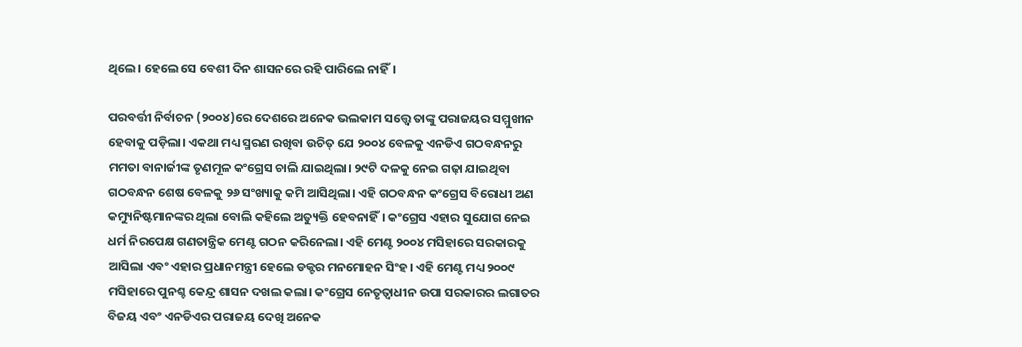ଥିଲେ। ହେଲେ ସେ ବେଶୀ ଦିନ ଶାସନରେ ରହି ପାରିଲେ ନାହିଁ।

ପରବର୍ତ୍ତୀ ନିର୍ବାଚନ (୨୦୦୪)ରେ ଦେଶରେ ଅନେକ ଭଲକାମ ସତ୍ତ୍ୱେ ତାଙ୍କୁ ପରାଜୟର ସମ୍ମୁଖୀନ ହେବାକୁ ପଡ଼ିଲା। ଏକଥା ମଧ୍ୟ ସ୍ମରଣ ରଖିବା ଉଚିତ୍‍ ଯେ ୨୦୦୪ ବେଳକୁ ଏନଡିଏ ଗଠବନ୍ଧନରୁ ମମତା ବାନାର୍ଜୀଙ୍କ ତୃଣମୂଳ କଂଗ୍ରେସ ଚାଲି ଯାଇଥିଲା। ୨୯ଟି ଦଳକୁ ନେଇ ଗଢ଼ା ଯାଇଥିବା ଗଠବନ୍ଧନ ଶେଷ ବେଳକୁ ୨୬ ସଂଖ୍ୟାକୁ କମି ଆସିଥିଲା। ଏହି ଗଠବନ୍ଧନ କଂଗ୍ରେସ ବିରୋଧୀ ଅଣ କମ୍ୟୁନିଷ୍ଟମାନଙ୍କର ଥିଲା ବୋଲି କହିଲେ ଅତ୍ୟୁକ୍ତି ହେବନାହିଁ। କଂଗ୍ରେସ ଏହାର ସୁଯୋଗ ନେଇ ଧର୍ମ ନିରପେକ୍ଷ ଗଣତାନ୍ତ୍ରିକ ମେଣ୍ଟ ଗଠନ କରିନେଲା। ଏହି ମେଣ୍ଟ ୨୦୦୪ ମସିହାରେ ସରକାରକୁ ଆସିଲା ଏବଂ ଏହାର ପ୍ରଧାନମନ୍ତ୍ରୀ ହେଲେ ଡକ୍ଟର ମନମୋହନ ସିଂହ। ଏହି ମେଣ୍ଟ ମଧ୍ୟ ୨୦୦୯ ମସିହାରେ ପୁନଶ୍ଚ କେନ୍ଦ୍ର ଶାସନ ଦଖଲ କଲା। କଂଗ୍ରେସ ନେତୃତ୍ୱାଧୀନ ଉପା ସରକାରର ଲଗାତର ବିଜୟ ଏବଂ ଏନଡିଏର ପରାଜୟ ଦେଖି ଅନେକ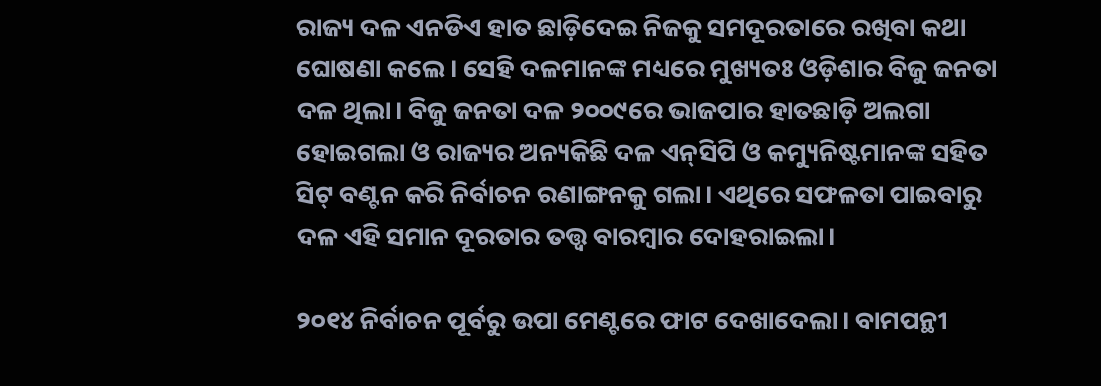ରାଜ୍ୟ ଦଳ ଏନଡିଏ ହାତ ଛାଡ଼ିଦେଇ ନିଜକୁ ସମଦୂରତାରେ ରଖିବା କଥା ଘୋଷଣା କଲେ। ସେହି ଦଳମାନଙ୍କ ମଧ୍ୟରେ ମୁଖ୍ୟତଃ ଓଡ଼ିଶାର ବିଜୁ ଜନତା ଦଳ ଥିଲା। ବିଜୁ ଜନତା ଦଳ ୨୦୦୯ରେ ଭାଜପାର ହାତଛାଡ଼ି ଅଲଗା ହୋଇଗଲା ଓ ରାଜ୍ୟର ଅନ୍ୟକିଛି ଦଳ ଏନ୍‍ସିପି ଓ କମ୍ୟୁନିଷ୍ଟମାନଙ୍କ ସହିତ ସିଟ୍‍ ବଣ୍ଟନ କରି ନିର୍ବାଚନ ରଣାଙ୍ଗନକୁ ଗଲା। ଏଥିରେ ସଫଳତା ପାଇବାରୁ ଦଳ ଏହି ସମାନ ଦୂରତାର ତତ୍ତ୍ୱ ବାରମ୍ବାର ଦୋହରାଇଲା।

୨୦୧୪ ନିର୍ବାଚନ ପୂର୍ବରୁ ଉପା ମେଣ୍ଟରେ ଫାଟ ଦେଖାଦେଲା। ବାମପନ୍ଥୀ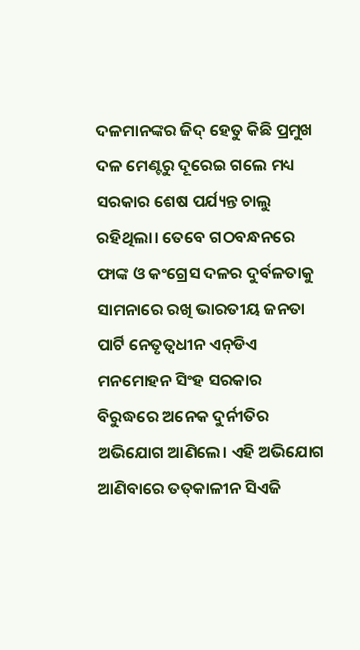ଦଳମାନଙ୍କର ଜିଦ୍‍ ହେତୁ କିଛି ପ୍ରମୁଖ ଦଳ ମେଣ୍ଟରୁ ଦୂରେଇ ଗଲେ ମଧ୍ୟ ସରକାର ଶେଷ ପର୍ଯ୍ୟନ୍ତ ଚାଲୁ ରହିଥିଲା। ତେବେ ଗଠବନ୍ଧନରେ ଫାଙ୍କ ଓ କଂଗ୍ରେସ ଦଳର ଦୁର୍ବଳତାକୁ ସାମନାରେ ରଖି ଭାରତୀୟ ଜନତା ପାର୍ଟି ନେତୃତ୍ୱଧୀନ ଏନ୍‍ଡିଏ ମନମୋହନ ସିଂହ ସରକାର ବିରୁଦ୍ଧରେ ଅନେକ ଦୁର୍ନୀତିର ଅଭିଯୋଗ ଆଣିଲେ। ଏହି ଅଭିଯୋଗ ଆଣିବାରେ ତତ୍‍କାଳୀନ ସିଏଜି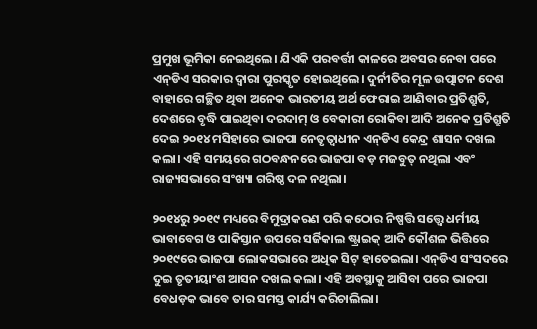ପ୍ରମୁଖ ଭୂମିକା ନେଇଥିଲେ। ଯିଏକି ପରବର୍ତ୍ତୀ କାଳରେ ଅବସର ନେବା ପରେ ଏନ୍‍ଡିଏ ସରକାର ଦ୍ୱାରା ପୁରସ୍କୃତ ହୋଇଥିଲେ। ଦୁର୍ନୀତିର ମୂଳ ଉତ୍ପାଟନ ଦେଶ ବାହାରେ ଗଚ୍ଛିତ ଥିବା ଅନେକ ଭାରତୀୟ ଅର୍ଥ ଫେରାଇ ଆଣିବାର ପ୍ରତିଶ୍ରୁତି, ଦେଶରେ ବୃଦ୍ଧି ପାଇଥିବା ଦରଦାମ୍‍ ଓ ବେକାରୀ ରୋକିବା ଆଦି ଅନେକ ପ୍ରତିଶ୍ରୁତି ଦେଇ ୨୦୧୪ ମସିହାରେ ଭାଜପା ନେତୃତ୍ୱାଧୀନ ଏନ୍‍ଡିଏ କେନ୍ଦ୍ର ଶାସନ ଦଖଲ କଲା। ଏହି ସମୟରେ ଗଠବନ୍ଧନରେ ଭାଜପା ବଡ଼ ମଜବୁତ୍‍ ନଥିଲା ଏବଂ ରାଜ୍ୟସଭାରେ ସଂଖ୍ୟା ଗରିଷ୍ଠ ଦଳ ନଥିଲା।

୨୦୧୪ରୁ ୨୦୧୯ ମଧ୍ୟରେ ବିମୁଦ୍ରାକରଣ ପରି କଠୋର ନିଷ୍ପତ୍ତି ସତ୍ତ୍ୱେ ଧର୍ମୀୟ ଭାବାବେଗ ଓ ପାକିସ୍ତାନ ଉପରେ ସର୍ଜିକାଲ ଷ୍ଟ୍ରାଇକ୍‌ ଆଦି କୌଶଳ ଭିତ୍ତିରେ ୨୦୧୯ରେ ଭାଜପା ଲୋକସଭାରେ ଅଧିକ ସିଟ୍‍ ହାତେଇଲା। ଏନ୍‍ଡିଏ ସଂସଦରେ ଦୁଇ ତୃତୀୟାଂଶ ଆସନ ଦଖଲ କଲା। ଏହି ଅବସ୍ଥାକୁ ଆସିବା ପରେ ଭାଜପା ବେଧଡ଼କ ଭାବେ ତାର ସମସ୍ତ କାର୍ଯ୍ୟ କରିଚାଲିଲା।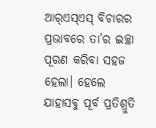ଆର୍‍ଏସ୍‍ଏସ୍‍ ବିଚାରର ପ୍ରଭାବରେ ତା’ର ଇଚ୍ଛା ପୂରଣ କରିବା ସହଜ ହେଲା। ହେଲେ ଯାହାସବୁ ପୂର୍ବ ପ୍ରତିଶ୍ରୁତି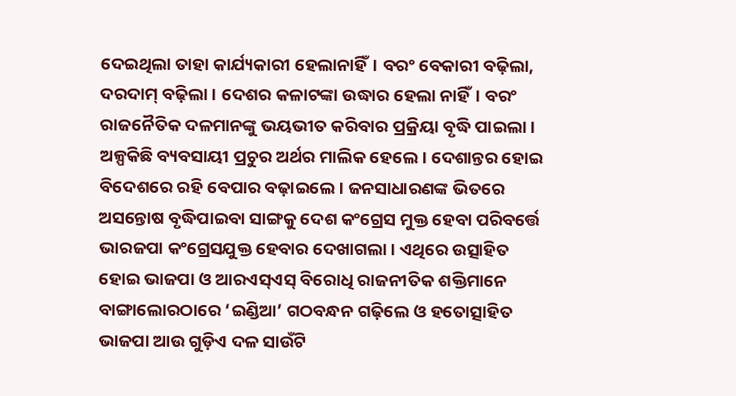ଦେଇଥିଲା ତାହା କାର୍ଯ୍ୟକାରୀ ହେଲାନାହିଁ। ବରଂ ବେକାରୀ ବଢ଼ିଲା, ଦରଦାମ୍‍ ବଢ଼ିଲା। ଦେଶର କଳାଟଙ୍କା ଉଦ୍ଧାର ହେଲା ନାହିଁ। ବରଂ ରାଜନୈତିକ ଦଳମାନଙ୍କୁ ଭୟଭୀତ କରିବାର ପ୍ରକ୍ରିୟା ବୃଦ୍ଧି ପାଇଲା। ଅଳ୍ପକିଛି ବ୍ୟବସାୟୀ ପ୍ରଚୁର ଅର୍ଥର ମାଲିକ ହେଲେ। ଦେଶାନ୍ତର ହୋଇ ବିଦେଶରେ ରହି ବେପାର ବଢ଼ାଇଲେ। ଜନସାଧାରଣଙ୍କ ଭିତରେ ଅସନ୍ତୋଷ ବୃଦ୍ଧିପାଇବା ସାଙ୍ଗକୁ ଦେଶ କଂଗ୍ରେସ ମୁକ୍ତ ହେବା ପରିବର୍ତ୍ତେ ଭାରଜପା କଂଗ୍ରେସଯୁକ୍ତ ହେବାର ଦେଖାଗଲା। ଏଥିରେ ଉତ୍ସାହିତ ହୋଇ ଭାଜପା ଓ ଆରଏସ୍‍ଏସ୍‍ ବିରୋଧି ରାଜନୀତିକ ଶକ୍ତିମାନେ ବାଙ୍ଗାଲୋରଠାରେ ‘ଇଣ୍ଡିଆ’ ଗଠବନ୍ଧନ ଗଢ଼ିଲେ ଓ ହତୋତ୍ସାହିତ ଭାଜପା ଆଉ ଗୁଡ଼ିଏ ଦଳ ସାଉଁଟି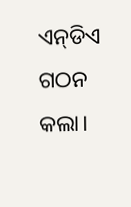ଏନ୍‍ଡିଏ ଗଠନ କଲା।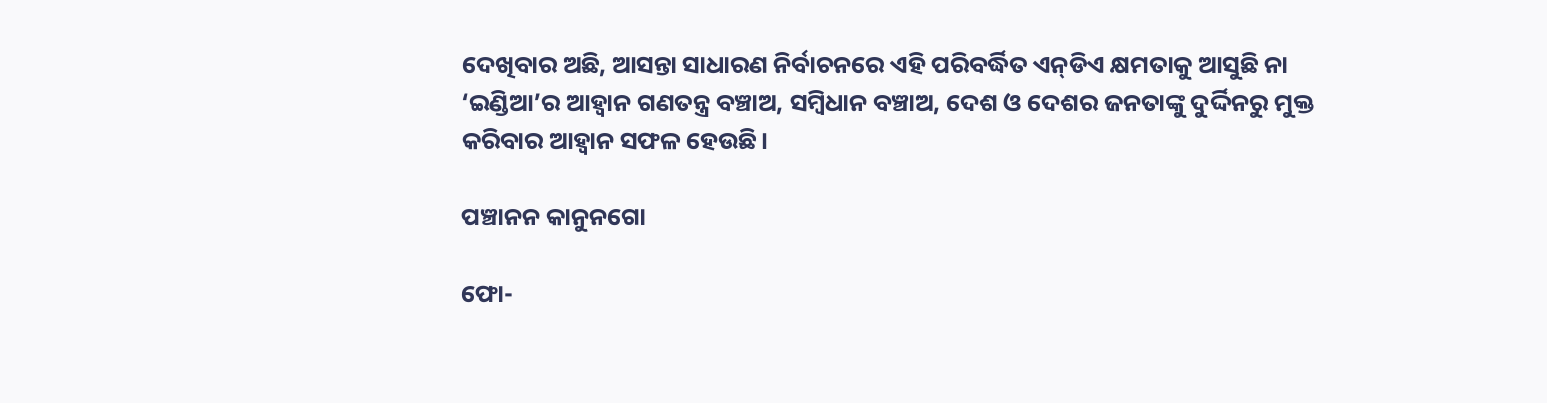ଦେଖିବାର ଅଛି, ଆସନ୍ତା ସାଧାରଣ ନିର୍ବାଚନରେ ଏହି ପରିବର୍ଦ୍ଧିତ ଏନ୍‍ଡିଏ କ୍ଷମତାକୁ ଆସୁଛି ନା ‘ଇଣ୍ଡିଆ’ର ଆହ୍ୱାନ ଗଣତନ୍ତ୍ର ବଞ୍ଚାଅ, ସମ୍ବିଧାନ ବଞ୍ଚାଅ, ଦେଶ ଓ ଦେଶର ଜନତାଙ୍କୁ ଦୁର୍ଦ୍ଦିନରୁ ମୁକ୍ତ କରିବାର ଆହ୍ୱାନ ସଫଳ ହେଉଛି।

ପଞ୍ଚାନନ କାନୁନଗୋ

ଫୋ-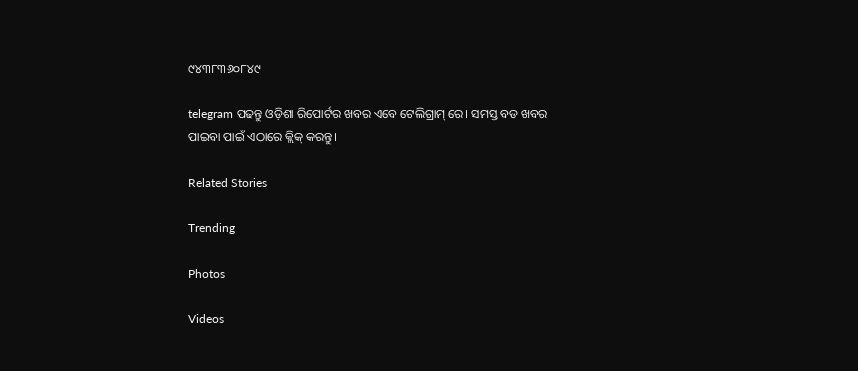୯୪୩୮୩୬୦୮୪୯

telegram ପଢନ୍ତୁ ଓଡ଼ିଶା ରିପୋର୍ଟର ଖବର ଏବେ ଟେଲିଗ୍ରାମ୍ ରେ। ସମସ୍ତ ବଡ ଖବର ପାଇବା ପାଇଁ ଏଠାରେ କ୍ଲିକ୍ କରନ୍ତୁ।

Related Stories

Trending

Photos

Videos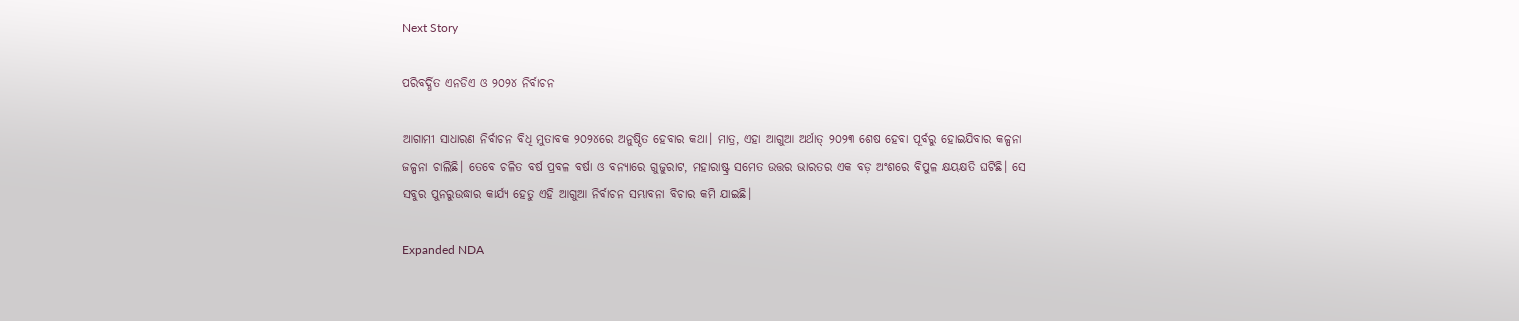Next Story

ପରିବର୍ଦ୍ଧିତ ଏନଡିଏ ଓ ୨୦୨୪ ନିର୍ବାଚନ

ଆଗାମୀ ସାଧାରଣ ନିର୍ବାଚନ ବିଧି ମୁତାବକ ୨୦୨୪ରେ ଅନୁଷ୍ଠିତ ହେବାର କଥା। ମାତ୍ର, ଏହା ଆଗୁଆ ଅର୍ଥାତ୍‍ ୨୦୨୩ ଶେଷ ହେବା ପୂର୍ବରୁ ହୋଇଯିବାର କଳ୍ପନା ଜଳ୍ପନା ଚାଲିଛି। ତେବେ ଚଳିତ ବର୍ଷ ପ୍ରବଳ ବର୍ଷା ଓ ବନ୍ୟାରେ ଗୁଜୁରାଟ, ମହାରାଷ୍ଟ୍ର ସମେତ ଉତ୍ତର ଭାରତର ଏକ ବଡ଼ ଅଂଶରେ ବିପୁଳ କ୍ଷୟକ୍ଷତି ଘଟିଛି। ସେ ସବୁର ପୁନରୁଉଦ୍ଧାର କାର୍ଯ୍ୟ ହେତୁ ଏହି ଆଗୁଆ ନିର୍ବାଚନ ସମ୍ଭାବନା ବିଚାର କମି ଯାଇଛି।

Expanded NDA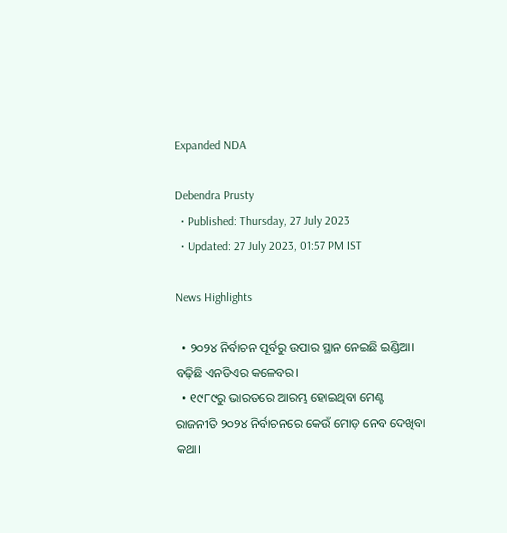Expanded NDA

Debendra Prusty
  • Published: Thursday, 27 July 2023
  • Updated: 27 July 2023, 01:57 PM IST

News Highlights

  • ୨୦୨୪ ନିର୍ବାଚନ ପୂର୍ବରୁ ଉପାର ସ୍ଥାନ ନେଇଛି ଇଣ୍ଡିଆ। ବଢ଼ିଛି ଏନଡିଏର କଳେବର।
  • ୧୯୮୯ରୁ ଭାରତରେ ଆରମ୍ଭ ହୋଇଥିବା ମେଣ୍ଟ ରାଜନୀତି ୨୦୨୪ ନିର୍ବାଚନରେ କେଉଁ ମୋଡ଼ ନେବ ଦେଖିବା କଥା।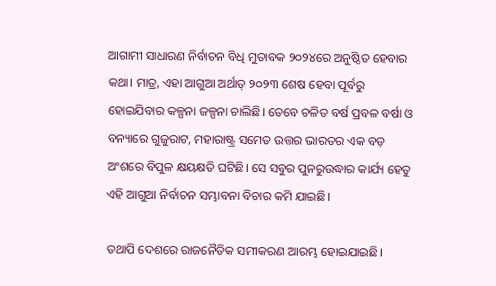ଆଗାମୀ ସାଧାରଣ ନିର୍ବାଚନ ବିଧି ମୁତାବକ ୨୦୨୪ରେ ଅନୁଷ୍ଠିତ ହେବାର କଥା। ମାତ୍ର, ଏହା ଆଗୁଆ ଅର୍ଥାତ୍‍ ୨୦୨୩ ଶେଷ ହେବା ପୂର୍ବରୁ ହୋଇଯିବାର କଳ୍ପନା ଜଳ୍ପନା ଚାଲିଛି। ତେବେ ଚଳିତ ବର୍ଷ ପ୍ରବଳ ବର୍ଷା ଓ ବନ୍ୟାରେ ଗୁଜୁରାଟ, ମହାରାଷ୍ଟ୍ର ସମେତ ଉତ୍ତର ଭାରତର ଏକ ବଡ଼ ଅଂଶରେ ବିପୁଳ କ୍ଷୟକ୍ଷତି ଘଟିଛି। ସେ ସବୁର ପୁନରୁଉଦ୍ଧାର କାର୍ଯ୍ୟ ହେତୁ ଏହି ଆଗୁଆ ନିର୍ବାଚନ ସମ୍ଭାବନା ବିଚାର କମି ଯାଇଛି।

ତଥାପି ଦେଶରେ ରାଜନୈତିକ ସମୀକରଣ ଆରମ୍ଭ ହୋଇଯାଇଛି।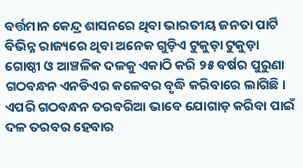ବର୍ତ୍ତମାନ କେନ୍ଦ୍ର ଶାସନରେ ଥିବା ଭାରତୀୟ ଜନତା ପାର୍ଟି ବିଭିନ୍ନ ରାଜ୍ୟରେ ଥିବା ଅନେକ ଗୁଡ଼ିଏ ଟୁକୁଡ଼ା ଟୁକୁଡ଼ା ଗୋଷ୍ଠୀ ଓ ଆଞ୍ଚଳିକ ଦଳକୁ ଏକାଠି କରି ୨୫ ବର୍ଷର ପୁରୁଣା ଗଠବନ୍ଧନ ଏନଡିଏର କଳେବର ବୃଦ୍ଧି କରିବାରେ ଲାଗିଛି। ଏପରି ଗଠବନ୍ଧନ ତରବରିଆ ଭାବେ ଯୋଗାଡ଼ କରିବା ପାଇଁ ଦଳ ତରବର ହେବାର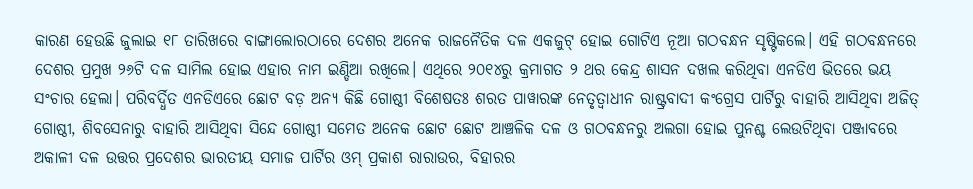କାରଣ ହେଉଛି ଜୁଲାଇ ୧୮ ତାରିଖରେ ବାଙ୍ଗାଲୋରଠାରେ ଦେଶର ଅନେକ ରାଜନୈତିକ ଦଳ ଏକଜୁଟ୍‍ ହୋଇ ଗୋଟିଏ ନୂଆ ଗଠବନ୍ଧନ ସୃଷ୍ଟିକଲେ। ଏହି ଗଠବନ୍ଧନରେ ଦେଶର ପ୍ରମୁଖ ୨୬ଟି ଦଳ ସାମିଲ ହୋଇ ଏହାର ନାମ ଇଣ୍ଡିଆ ରଖିଲେ। ଏଥିରେ ୨୦୧୪ରୁ କ୍ରମାଗତ ୨ ଥର କେନ୍ଦ୍ର ଶାସନ ଦଖଲ କରିଥିବା ଏନଡିଏ ଭିତରେ ଭୟ ସଂଚାର ହେଲା। ପରିବର୍ଦ୍ଧିତ ଏନଡିଏରେ ଛୋଟ ବଡ଼ ଅନ୍ୟ କିଛି ଗୋଷ୍ଠୀ ବିଶେଷତଃ ଶରତ ପାୱାରଙ୍କ ନେତୃତ୍ୱାଧୀନ ରାଷ୍ଟ୍ରବାଦୀ କଂଗ୍ରେସ ପାର୍ଟିରୁ ବାହାରି ଆସିଥିବା ଅଜିତ୍‍ ଗୋଷ୍ଠୀ, ଶିବସେନାରୁ ବାହାରି ଆସିଥିବା ସିନ୍ଦେ ଗୋଷ୍ଠୀ ସମେତ ଅନେକ ଛୋଟ ଛୋଟ ଆଞ୍ଚଳିକ ଦଳ ଓ ଗଠବନ୍ଧନରୁ ଅଲଗା ହୋଇ ପୁନଶ୍ଚ ଲେଉଟିଥିବା ପଞ୍ଜାବରେ ଅକାଳୀ ଦଳ ଉତ୍ତର ପ୍ରଦେଶର ଭାରତୀୟ ସମାଜ ପାର୍ଟିର ଓମ୍‍ ପ୍ରକାଶ ରାରାଉର, ବିହାରର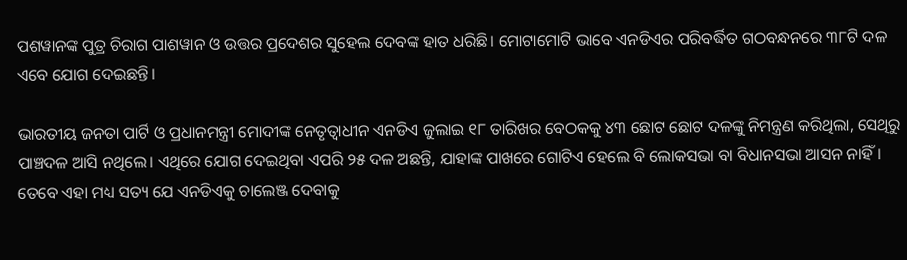ପଶୱାନଙ୍କ ପୁତ୍ର ଚିରାଗ ପାଶୱାନ ଓ ଉତ୍ତର ପ୍ରଦେଶର ସୁହେଲ ଦେବଙ୍କ ହାତ ଧରିଛି। ମୋଟାମୋଟି ଭାବେ ଏନଡିଏର ପରିବର୍ଦ୍ଧିତ ଗଠବନ୍ଧନରେ ୩୮ଟି ଦଳ ଏବେ ଯୋଗ ଦେଇଛନ୍ତି।

ଭାରତୀୟ ଜନତା ପାର୍ଟି ଓ ପ୍ରଧାନମନ୍ତ୍ରୀ ମୋଦୀଙ୍କ ନେତୃତ୍ୱାଧୀନ ଏନଡିଏ ଜୁଲାଇ ୧୮ ତାରିଖର ବେଠକକୁ ୪୩ ଛୋଟ ଛୋଟ ଦଳଙ୍କୁ ନିମନ୍ତ୍ରଣ କରିଥିଲା, ସେଥିରୁ ପାଞ୍ଚଦଳ ଆସି ନଥିଲେ। ଏଥିରେ ଯୋଗ ଦେଇଥିବା ଏପରି ୨୫ ଦଳ ଅଛନ୍ତି, ଯାହାଙ୍କ ପାଖରେ ଗୋଟିଏ ହେଲେ ବି ଲୋକସଭା ବା ବିଧାନସଭା ଆସନ ନାହିଁ। ତେବେ ଏହା ମଧ୍ୟ ସତ୍ୟ ଯେ ଏନଡିଏକୁ ଚାଲେଞ୍ଜ ଦେବାକୁ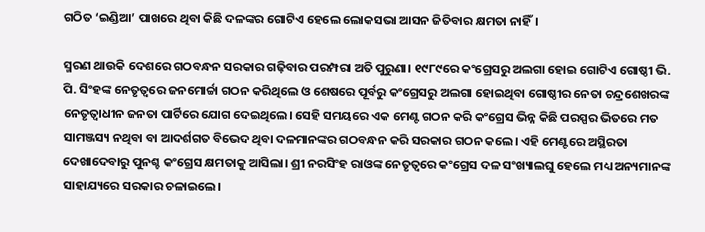ଗଠିତ ‘ଇଣ୍ଡିଆ’ ପାଖରେ ଥିବା କିଛି ଦଳଙ୍କର ଗୋଟିଏ ହେଲେ ଲୋକସଭା ଆସନ ଜିତିବାର କ୍ଷମତା ନାହିଁ।

ସ୍ମରଣ ଥାଉକି ଦେଶରେ ଗଠବନ୍ଧନ ସରକାର ଗଢ଼ିବାର ପରମ୍ପରା ଅତି ପୁରୁଣା। ୧୯୮୯ରେ କଂଗ୍ରେସରୁ ଅଲଗା ହୋଇ ଗୋଟିଏ ଗୋଷ୍ଠୀ ଭି. ପି. ସିଂହଙ୍କ ନେତୃତ୍ୱରେ ଜନମୋର୍ଚ୍ଚା ଗଠନ କରିଥିଲେ ଓ ଶେଷରେ ପୂର୍ବରୁ କଂଗ୍ରେସରୁ ଅଲଗା ହୋଇଥିବା ଗୋଷ୍ଠୀର ନେତା ଚନ୍ଦ୍ରଶେଖରଙ୍କ ନେତୃତ୍ୱାଧୀନ ଜନତା ପାର୍ଟିରେ ଯୋଗ ଦେଇଥିଲେ। ସେହି ସମୟରେ ଏକ ମେଣ୍ଟ ଗଠନ କରି କଂଗ୍ରେସ ଭିନ୍ନ କିଛି ପରସ୍ପର ଭିତରେ ମତ ସାମଞ୍ଜସ୍ୟ ନଥିବା ବା ଆଦର୍ଶଗତ ବିଭେଦ ଥିବା ଦଳମାନଙ୍କର ଗଠବନ୍ଧନ କରି ସରକାର ଗଠନ କଲେ। ଏହି ମେଣ୍ଟରେ ଅସ୍ଥିରତା ଦେଖାଦେବାରୁ ପୁନଶ୍ଚ କଂଗ୍ରେସ କ୍ଷମତାକୁ ଆସିଲା। ଶ୍ରୀ ନରସିଂହ ରାଓଙ୍କ ନେତୃତ୍ୱରେ କଂଗ୍ରେସ ଦଳ ସଂଖ୍ୟାଲଘୁ ହେଲେ ମଧ୍ୟ ଅନ୍ୟମାନଙ୍କ ସାହାଯ୍ୟରେ ସରକାର ଚଳାଇଲେ।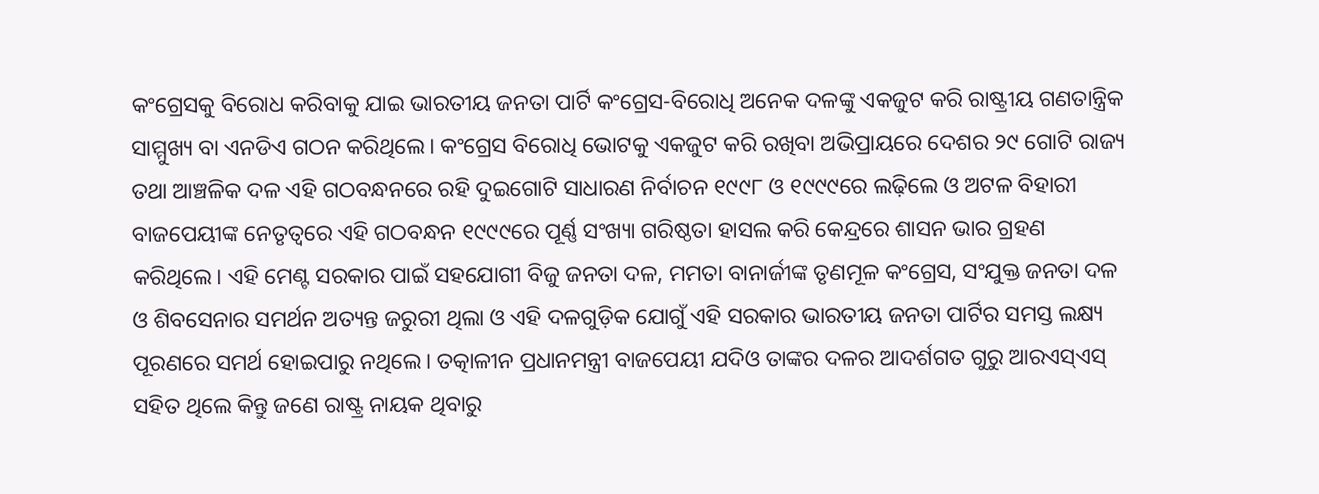କଂଗ୍ରେସକୁ ବିରୋଧ କରିବାକୁ ଯାଇ ଭାରତୀୟ ଜନତା ପାର୍ଟି କଂଗ୍ରେସ-ବିରୋଧି ଅନେକ ଦଳଙ୍କୁ ଏକଜୁଟ କରି ରାଷ୍ଟ୍ରୀୟ ଗଣତାନ୍ତ୍ରିକ ସାମ୍ମୁଖ୍ୟ ବା ଏନଡିଏ ଗଠନ କରିଥିଲେ। କଂଗ୍ରେସ ବିରୋଧି ଭୋଟକୁ ଏକଜୁଟ କରି ରଖିବା ଅଭିପ୍ରାୟରେ ଦେଶର ୨୯ ଗୋଟି ରାଜ୍ୟ ତଥା ଆଞ୍ଚଳିକ ଦଳ ଏହି ଗଠବନ୍ଧନରେ ରହି ଦୁଇଗୋଟି ସାଧାରଣ ନିର୍ବାଚନ ୧୯୯୮ ଓ ୧୯୯୯ରେ ଲଢ଼ିଲେ ଓ ଅଟଳ ବିହାରୀ ବାଜପେୟୀଙ୍କ ନେତୃତ୍ୱରେ ଏହି ଗଠବନ୍ଧନ ୧୯୯୯ରେ ପୂର୍ଣ୍ଣ ସଂଖ୍ୟା ଗରିଷ୍ଠତା ହାସଲ କରି କେନ୍ଦ୍ରରେ ଶାସନ ଭାର ଗ୍ରହଣ କରିଥିଲେ। ଏହି ମେଣ୍ଟ ସରକାର ପାଇଁ ସହଯୋଗୀ ବିଜୁ ଜନତା ଦଳ, ମମତା ବାନାର୍ଜୀଙ୍କ ତୃଣମୂଳ କଂଗ୍ରେସ, ସଂଯୁକ୍ତ ଜନତା ଦଳ ଓ ଶିବସେନାର ସମର୍ଥନ ଅତ୍ୟନ୍ତ ଜରୁରୀ ଥିଲା ଓ ଏହି ଦଳଗୁଡ଼ିକ ଯୋଗୁଁ ଏହି ସରକାର ଭାରତୀୟ ଜନତା ପାର୍ଟିର ସମସ୍ତ ଲକ୍ଷ୍ୟ ପୂରଣରେ ସମର୍ଥ ହୋଇପାରୁ ନଥିଲେ। ତତ୍କାଳୀନ ପ୍ରଧାନମନ୍ତ୍ରୀ ବାଜପେୟୀ ଯଦିଓ ତାଙ୍କର ଦଳର ଆଦର୍ଶଗତ ଗୁରୁ ଆରଏସ୍ଏସ୍‍ ସହିତ ଥିଲେ କିନ୍ତୁ ଜଣେ ରାଷ୍ଟ୍ର ନାୟକ ଥିବାରୁ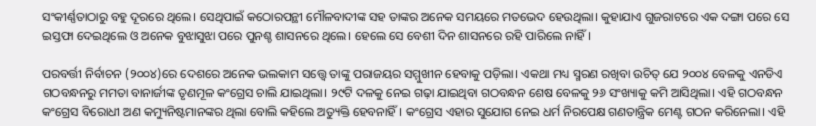ସଂକୀର୍ଣ୍ଣତାଠାରୁ ବହୁ ଦୂରରେ ଥିଲେ। ସେଥିପାଇଁ କଠୋରପନ୍ଥୀ ମୌଳବାଦୀଙ୍କ ସହ ତାଙ୍କର ଅନେକ ସମୟରେ ମତଭେଦ ହେଉଥିଲା। କୁହାଯାଏ ଗୁଜରାଟରେ ଏକ ଦଙ୍ଗା ପରେ ସେ ଇସ୍ତଫା ଦେଇଥିଲେ ଓ ଅନେକ ବୁଝାସୁଝା ପରେ ପୁନଶ୍ଚ ଶାସନରେ ଥିଲେ। ହେଲେ ସେ ବେଶୀ ଦିନ ଶାସନରେ ରହି ପାରିଲେ ନାହିଁ।

ପରବର୍ତ୍ତୀ ନିର୍ବାଚନ (୨୦୦୪)ରେ ଦେଶରେ ଅନେକ ଭଲକାମ ସତ୍ତ୍ୱେ ତାଙ୍କୁ ପରାଜୟର ସମ୍ମୁଖୀନ ହେବାକୁ ପଡ଼ିଲା। ଏକଥା ମଧ୍ୟ ସ୍ମରଣ ରଖିବା ଉଚିତ୍‍ ଯେ ୨୦୦୪ ବେଳକୁ ଏନଡିଏ ଗଠବନ୍ଧନରୁ ମମତା ବାନାର୍ଜୀଙ୍କ ତୃଣମୂଳ କଂଗ୍ରେସ ଚାଲି ଯାଇଥିଲା। ୨୯ଟି ଦଳକୁ ନେଇ ଗଢ଼ା ଯାଇଥିବା ଗଠବନ୍ଧନ ଶେଷ ବେଳକୁ ୨୬ ସଂଖ୍ୟାକୁ କମି ଆସିଥିଲା। ଏହି ଗଠବନ୍ଧନ କଂଗ୍ରେସ ବିରୋଧୀ ଅଣ କମ୍ୟୁନିଷ୍ଟମାନଙ୍କର ଥିଲା ବୋଲି କହିଲେ ଅତ୍ୟୁକ୍ତି ହେବନାହିଁ। କଂଗ୍ରେସ ଏହାର ସୁଯୋଗ ନେଇ ଧର୍ମ ନିରପେକ୍ଷ ଗଣତାନ୍ତ୍ରିକ ମେଣ୍ଟ ଗଠନ କରିନେଲା। ଏହି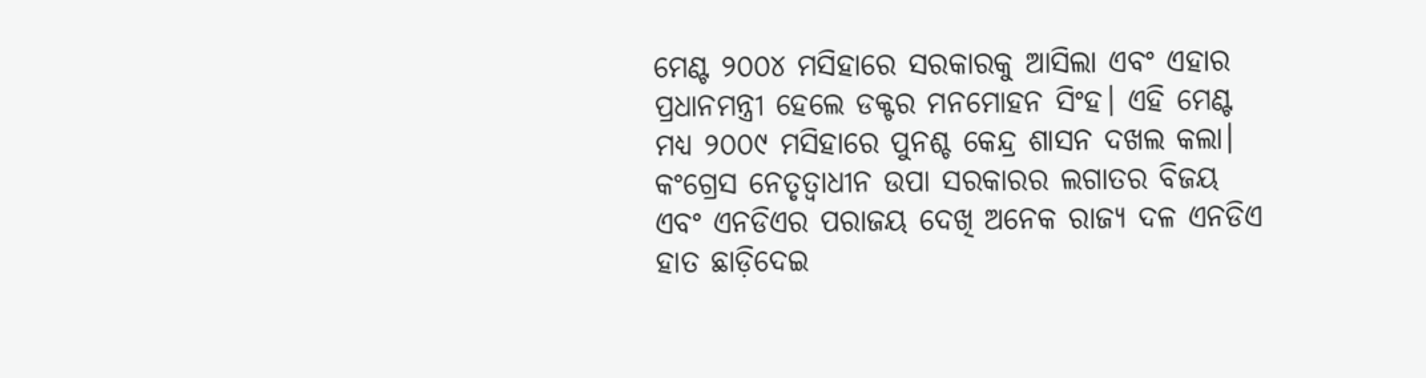ମେଣ୍ଟ ୨୦୦୪ ମସିହାରେ ସରକାରକୁ ଆସିଲା ଏବଂ ଏହାର ପ୍ରଧାନମନ୍ତ୍ରୀ ହେଲେ ଡକ୍ଟର ମନମୋହନ ସିଂହ। ଏହି ମେଣ୍ଟ ମଧ୍ୟ ୨୦୦୯ ମସିହାରେ ପୁନଶ୍ଚ କେନ୍ଦ୍ର ଶାସନ ଦଖଲ କଲା। କଂଗ୍ରେସ ନେତୃତ୍ୱାଧୀନ ଉପା ସରକାରର ଲଗାତର ବିଜୟ ଏବଂ ଏନଡିଏର ପରାଜୟ ଦେଖି ଅନେକ ରାଜ୍ୟ ଦଳ ଏନଡିଏ ହାତ ଛାଡ଼ିଦେଇ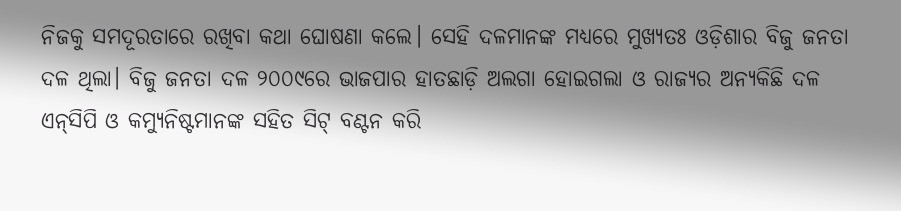ନିଜକୁ ସମଦୂରତାରେ ରଖିବା କଥା ଘୋଷଣା କଲେ। ସେହି ଦଳମାନଙ୍କ ମଧ୍ୟରେ ମୁଖ୍ୟତଃ ଓଡ଼ିଶାର ବିଜୁ ଜନତା ଦଳ ଥିଲା। ବିଜୁ ଜନତା ଦଳ ୨୦୦୯ରେ ଭାଜପାର ହାତଛାଡ଼ି ଅଲଗା ହୋଇଗଲା ଓ ରାଜ୍ୟର ଅନ୍ୟକିଛି ଦଳ ଏନ୍‍ସିପି ଓ କମ୍ୟୁନିଷ୍ଟମାନଙ୍କ ସହିତ ସିଟ୍‍ ବଣ୍ଟନ କରି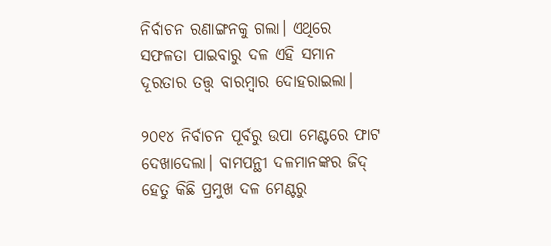ନିର୍ବାଚନ ରଣାଙ୍ଗନକୁ ଗଲା। ଏଥିରେ ସଫଳତା ପାଇବାରୁ ଦଳ ଏହି ସମାନ ଦୂରତାର ତତ୍ତ୍ୱ ବାରମ୍ବାର ଦୋହରାଇଲା।

୨୦୧୪ ନିର୍ବାଚନ ପୂର୍ବରୁ ଉପା ମେଣ୍ଟରେ ଫାଟ ଦେଖାଦେଲା। ବାମପନ୍ଥୀ ଦଳମାନଙ୍କର ଜିଦ୍‍ ହେତୁ କିଛି ପ୍ରମୁଖ ଦଳ ମେଣ୍ଟରୁ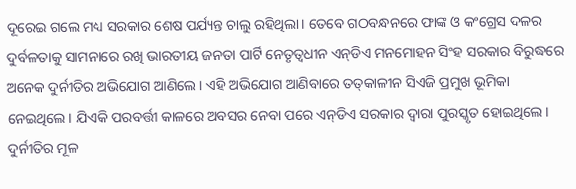ଦୂରେଇ ଗଲେ ମଧ୍ୟ ସରକାର ଶେଷ ପର୍ଯ୍ୟନ୍ତ ଚାଲୁ ରହିଥିଲା। ତେବେ ଗଠବନ୍ଧନରେ ଫାଙ୍କ ଓ କଂଗ୍ରେସ ଦଳର ଦୁର୍ବଳତାକୁ ସାମନାରେ ରଖି ଭାରତୀୟ ଜନତା ପାର୍ଟି ନେତୃତ୍ୱଧୀନ ଏନ୍‍ଡିଏ ମନମୋହନ ସିଂହ ସରକାର ବିରୁଦ୍ଧରେ ଅନେକ ଦୁର୍ନୀତିର ଅଭିଯୋଗ ଆଣିଲେ। ଏହି ଅଭିଯୋଗ ଆଣିବାରେ ତତ୍‍କାଳୀନ ସିଏଜି ପ୍ରମୁଖ ଭୂମିକା ନେଇଥିଲେ। ଯିଏକି ପରବର୍ତ୍ତୀ କାଳରେ ଅବସର ନେବା ପରେ ଏନ୍‍ଡିଏ ସରକାର ଦ୍ୱାରା ପୁରସ୍କୃତ ହୋଇଥିଲେ। ଦୁର୍ନୀତିର ମୂଳ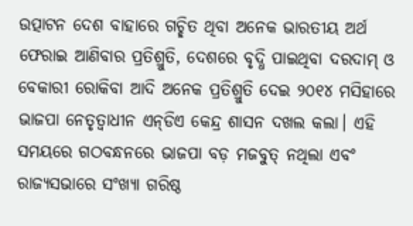ଉତ୍ପାଟନ ଦେଶ ବାହାରେ ଗଚ୍ଛିତ ଥିବା ଅନେକ ଭାରତୀୟ ଅର୍ଥ ଫେରାଇ ଆଣିବାର ପ୍ରତିଶ୍ରୁତି, ଦେଶରେ ବୃଦ୍ଧି ପାଇଥିବା ଦରଦାମ୍‍ ଓ ବେକାରୀ ରୋକିବା ଆଦି ଅନେକ ପ୍ରତିଶ୍ରୁତି ଦେଇ ୨୦୧୪ ମସିହାରେ ଭାଜପା ନେତୃତ୍ୱାଧୀନ ଏନ୍‍ଡିଏ କେନ୍ଦ୍ର ଶାସନ ଦଖଲ କଲା। ଏହି ସମୟରେ ଗଠବନ୍ଧନରେ ଭାଜପା ବଡ଼ ମଜବୁତ୍‍ ନଥିଲା ଏବଂ ରାଜ୍ୟସଭାରେ ସଂଖ୍ୟା ଗରିଷ୍ଠ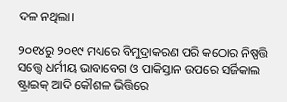ଦଳ ନଥିଲା।

୨୦୧୪ରୁ ୨୦୧୯ ମଧ୍ୟରେ ବିମୁଦ୍ରାକରଣ ପରି କଠୋର ନିଷ୍ପତ୍ତି ସତ୍ତ୍ୱେ ଧର୍ମୀୟ ଭାବାବେଗ ଓ ପାକିସ୍ତାନ ଉପରେ ସର୍ଜିକାଲ ଷ୍ଟ୍ରାଇକ୍‌ ଆଦି କୌଶଳ ଭିତ୍ତିରେ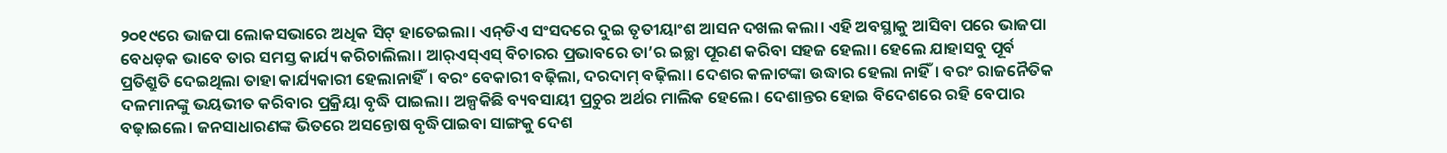୨୦୧୯ରେ ଭାଜପା ଲୋକସଭାରେ ଅଧିକ ସିଟ୍‍ ହାତେଇଲା। ଏନ୍‍ଡିଏ ସଂସଦରେ ଦୁଇ ତୃତୀୟାଂଶ ଆସନ ଦଖଲ କଲା। ଏହି ଅବସ୍ଥାକୁ ଆସିବା ପରେ ଭାଜପା ବେଧଡ଼କ ଭାବେ ତାର ସମସ୍ତ କାର୍ଯ୍ୟ କରିଚାଲିଲା। ଆର୍‍ଏସ୍‍ଏସ୍‍ ବିଚାରର ପ୍ରଭାବରେ ତା’ର ଇଚ୍ଛା ପୂରଣ କରିବା ସହଜ ହେଲା। ହେଲେ ଯାହାସବୁ ପୂର୍ବ ପ୍ରତିଶ୍ରୁତି ଦେଇଥିଲା ତାହା କାର୍ଯ୍ୟକାରୀ ହେଲାନାହିଁ। ବରଂ ବେକାରୀ ବଢ଼ିଲା, ଦରଦାମ୍‍ ବଢ଼ିଲା। ଦେଶର କଳାଟଙ୍କା ଉଦ୍ଧାର ହେଲା ନାହିଁ। ବରଂ ରାଜନୈତିକ ଦଳମାନଙ୍କୁ ଭୟଭୀତ କରିବାର ପ୍ରକ୍ରିୟା ବୃଦ୍ଧି ପାଇଲା। ଅଳ୍ପକିଛି ବ୍ୟବସାୟୀ ପ୍ରଚୁର ଅର୍ଥର ମାଲିକ ହେଲେ। ଦେଶାନ୍ତର ହୋଇ ବିଦେଶରେ ରହି ବେପାର ବଢ଼ାଇଲେ। ଜନସାଧାରଣଙ୍କ ଭିତରେ ଅସନ୍ତୋଷ ବୃଦ୍ଧିପାଇବା ସାଙ୍ଗକୁ ଦେଶ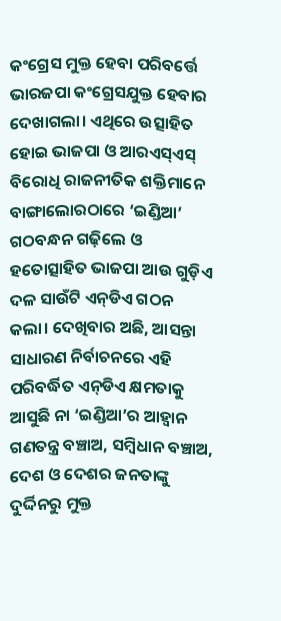କଂଗ୍ରେସ ମୁକ୍ତ ହେବା ପରିବର୍ତ୍ତେ ଭାରଜପା କଂଗ୍ରେସଯୁକ୍ତ ହେବାର ଦେଖାଗଲା। ଏଥିରେ ଉତ୍ସାହିତ ହୋଇ ଭାଜପା ଓ ଆରଏସ୍‍ଏସ୍‍ ବିରୋଧି ରାଜନୀତିକ ଶକ୍ତିମାନେ ବାଙ୍ଗାଲୋରଠାରେ ‘ଇଣ୍ଡିଆ’ ଗଠବନ୍ଧନ ଗଢ଼ିଲେ ଓ ହତୋତ୍ସାହିତ ଭାଜପା ଆଉ ଗୁଡ଼ିଏ ଦଳ ସାଉଁଟି ଏନ୍‍ଡିଏ ଗଠନ କଲା। ଦେଖିବାର ଅଛି, ଆସନ୍ତା ସାଧାରଣ ନିର୍ବାଚନରେ ଏହି ପରିବର୍ଦ୍ଧିତ ଏନ୍‍ଡିଏ କ୍ଷମତାକୁ ଆସୁଛି ନା ‘ଇଣ୍ଡିଆ’ର ଆହ୍ୱାନ ଗଣତନ୍ତ୍ର ବଞ୍ଚାଅ, ସମ୍ବିଧାନ ବଞ୍ଚାଅ, ଦେଶ ଓ ଦେଶର ଜନତାଙ୍କୁ ଦୁର୍ଦ୍ଦିନରୁ ମୁକ୍ତ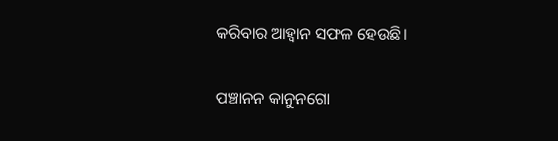କରିବାର ଆହ୍ୱାନ ସଫଳ ହେଉଛି।

ପଞ୍ଚାନନ କାନୁନଗୋ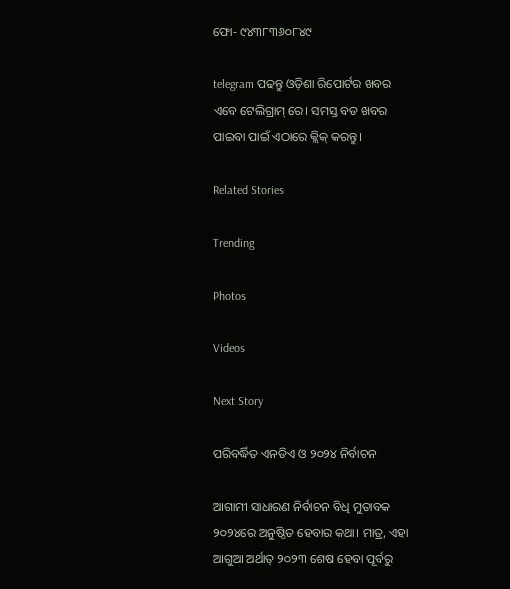ଫୋ- ୯୪୩୮୩୬୦୮୪୯

telegram ପଢନ୍ତୁ ଓଡ଼ିଶା ରିପୋର୍ଟର ଖବର ଏବେ ଟେଲିଗ୍ରାମ୍ ରେ। ସମସ୍ତ ବଡ ଖବର ପାଇବା ପାଇଁ ଏଠାରେ କ୍ଲିକ୍ କରନ୍ତୁ।

Related Stories

Trending

Photos

Videos

Next Story

ପରିବର୍ଦ୍ଧିତ ଏନଡିଏ ଓ ୨୦୨୪ ନିର୍ବାଚନ

ଆଗାମୀ ସାଧାରଣ ନିର୍ବାଚନ ବିଧି ମୁତାବକ ୨୦୨୪ରେ ଅନୁଷ୍ଠିତ ହେବାର କଥା। ମାତ୍ର, ଏହା ଆଗୁଆ ଅର୍ଥାତ୍‍ ୨୦୨୩ ଶେଷ ହେବା ପୂର୍ବରୁ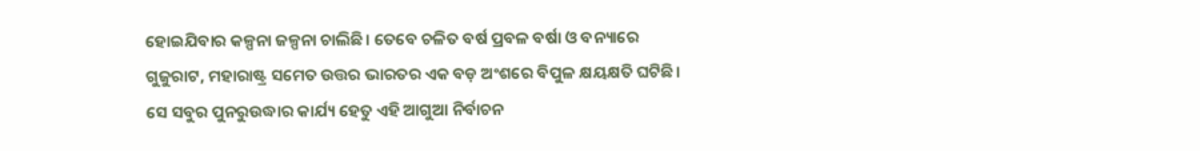ହୋଇଯିବାର କଳ୍ପନା ଜଳ୍ପନା ଚାଲିଛି। ତେବେ ଚଳିତ ବର୍ଷ ପ୍ରବଳ ବର୍ଷା ଓ ବନ୍ୟାରେ ଗୁଜୁରାଟ, ମହାରାଷ୍ଟ୍ର ସମେତ ଉତ୍ତର ଭାରତର ଏକ ବଡ଼ ଅଂଶରେ ବିପୁଳ କ୍ଷୟକ୍ଷତି ଘଟିଛି। ସେ ସବୁର ପୁନରୁଉଦ୍ଧାର କାର୍ଯ୍ୟ ହେତୁ ଏହି ଆଗୁଆ ନିର୍ବାଚନ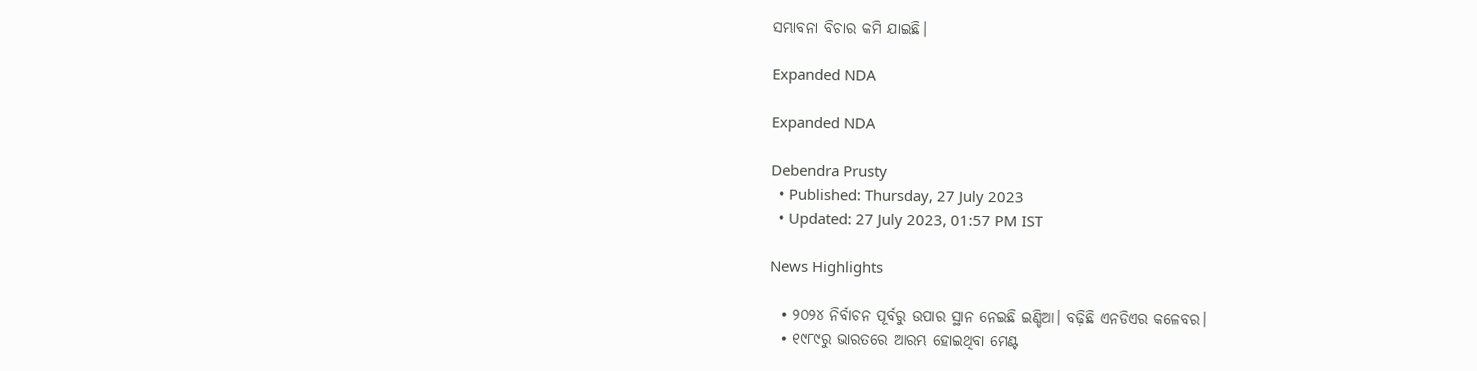ସମ୍ଭାବନା ବିଚାର କମି ଯାଇଛି।

Expanded NDA

Expanded NDA

Debendra Prusty
  • Published: Thursday, 27 July 2023
  • Updated: 27 July 2023, 01:57 PM IST

News Highlights

  • ୨୦୨୪ ନିର୍ବାଚନ ପୂର୍ବରୁ ଉପାର ସ୍ଥାନ ନେଇଛି ଇଣ୍ଡିଆ। ବଢ଼ିଛି ଏନଡିଏର କଳେବର।
  • ୧୯୮୯ରୁ ଭାରତରେ ଆରମ୍ଭ ହୋଇଥିବା ମେଣ୍ଟ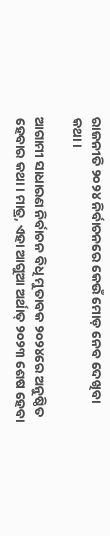ରାଜନୀତି ୨୦୨୪ ନିର୍ବାଚନରେ କେଉଁ ମୋଡ଼ ନେବ ଦେଖିବା କଥା।

ଆଗାମୀ ସାଧାରଣ ନିର୍ବାଚନ ବିଧି ମୁତାବକ ୨୦୨୪ରେ ଅନୁଷ୍ଠିତ ହେବାର କଥା। ମାତ୍ର, ଏହା ଆଗୁଆ ଅର୍ଥାତ୍‍ ୨୦୨୩ ଶେଷ ହେବା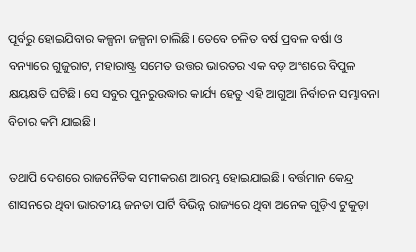ପୂର୍ବରୁ ହୋଇଯିବାର କଳ୍ପନା ଜଳ୍ପନା ଚାଲିଛି। ତେବେ ଚଳିତ ବର୍ଷ ପ୍ରବଳ ବର୍ଷା ଓ ବନ୍ୟାରେ ଗୁଜୁରାଟ, ମହାରାଷ୍ଟ୍ର ସମେତ ଉତ୍ତର ଭାରତର ଏକ ବଡ଼ ଅଂଶରେ ବିପୁଳ କ୍ଷୟକ୍ଷତି ଘଟିଛି। ସେ ସବୁର ପୁନରୁଉଦ୍ଧାର କାର୍ଯ୍ୟ ହେତୁ ଏହି ଆଗୁଆ ନିର୍ବାଚନ ସମ୍ଭାବନା ବିଚାର କମି ଯାଇଛି।

ତଥାପି ଦେଶରେ ରାଜନୈତିକ ସମୀକରଣ ଆରମ୍ଭ ହୋଇଯାଇଛି। ବର୍ତ୍ତମାନ କେନ୍ଦ୍ର ଶାସନରେ ଥିବା ଭାରତୀୟ ଜନତା ପାର୍ଟି ବିଭିନ୍ନ ରାଜ୍ୟରେ ଥିବା ଅନେକ ଗୁଡ଼ିଏ ଟୁକୁଡ଼ା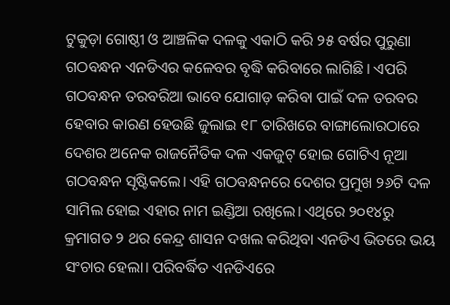ଟୁକୁଡ଼ା ଗୋଷ୍ଠୀ ଓ ଆଞ୍ଚଳିକ ଦଳକୁ ଏକାଠି କରି ୨୫ ବର୍ଷର ପୁରୁଣା ଗଠବନ୍ଧନ ଏନଡିଏର କଳେବର ବୃଦ୍ଧି କରିବାରେ ଲାଗିଛି। ଏପରି ଗଠବନ୍ଧନ ତରବରିଆ ଭାବେ ଯୋଗାଡ଼ କରିବା ପାଇଁ ଦଳ ତରବର ହେବାର କାରଣ ହେଉଛି ଜୁଲାଇ ୧୮ ତାରିଖରେ ବାଙ୍ଗାଲୋରଠାରେ ଦେଶର ଅନେକ ରାଜନୈତିକ ଦଳ ଏକଜୁଟ୍‍ ହୋଇ ଗୋଟିଏ ନୂଆ ଗଠବନ୍ଧନ ସୃଷ୍ଟିକଲେ। ଏହି ଗଠବନ୍ଧନରେ ଦେଶର ପ୍ରମୁଖ ୨୬ଟି ଦଳ ସାମିଲ ହୋଇ ଏହାର ନାମ ଇଣ୍ଡିଆ ରଖିଲେ। ଏଥିରେ ୨୦୧୪ରୁ କ୍ରମାଗତ ୨ ଥର କେନ୍ଦ୍ର ଶାସନ ଦଖଲ କରିଥିବା ଏନଡିଏ ଭିତରେ ଭୟ ସଂଚାର ହେଲା। ପରିବର୍ଦ୍ଧିତ ଏନଡିଏରେ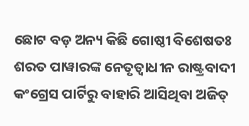ଛୋଟ ବଡ଼ ଅନ୍ୟ କିଛି ଗୋଷ୍ଠୀ ବିଶେଷତଃ ଶରତ ପାୱାରଙ୍କ ନେତୃତ୍ୱାଧୀନ ରାଷ୍ଟ୍ରବାଦୀ କଂଗ୍ରେସ ପାର୍ଟିରୁ ବାହାରି ଆସିଥିବା ଅଜିତ୍‍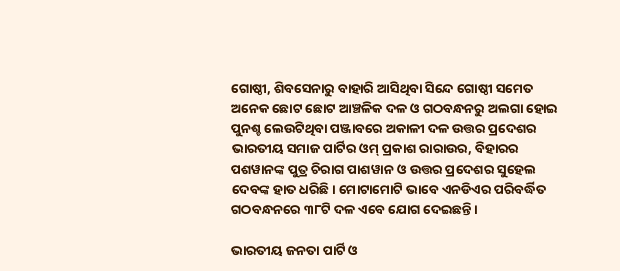ଗୋଷ୍ଠୀ, ଶିବସେନାରୁ ବାହାରି ଆସିଥିବା ସିନ୍ଦେ ଗୋଷ୍ଠୀ ସମେତ ଅନେକ ଛୋଟ ଛୋଟ ଆଞ୍ଚଳିକ ଦଳ ଓ ଗଠବନ୍ଧନରୁ ଅଲଗା ହୋଇ ପୁନଶ୍ଚ ଲେଉଟିଥିବା ପଞ୍ଜାବରେ ଅକାଳୀ ଦଳ ଉତ୍ତର ପ୍ରଦେଶର ଭାରତୀୟ ସମାଜ ପାର୍ଟିର ଓମ୍‍ ପ୍ରକାଶ ରାରାଉର, ବିହାରର ପଶୱାନଙ୍କ ପୁତ୍ର ଚିରାଗ ପାଶୱାନ ଓ ଉତ୍ତର ପ୍ରଦେଶର ସୁହେଲ ଦେବଙ୍କ ହାତ ଧରିଛି। ମୋଟାମୋଟି ଭାବେ ଏନଡିଏର ପରିବର୍ଦ୍ଧିତ ଗଠବନ୍ଧନରେ ୩୮ଟି ଦଳ ଏବେ ଯୋଗ ଦେଇଛନ୍ତି।

ଭାରତୀୟ ଜନତା ପାର୍ଟି ଓ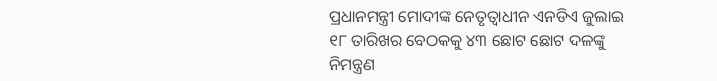ପ୍ରଧାନମନ୍ତ୍ରୀ ମୋଦୀଙ୍କ ନେତୃତ୍ୱାଧୀନ ଏନଡିଏ ଜୁଲାଇ ୧୮ ତାରିଖର ବେଠକକୁ ୪୩ ଛୋଟ ଛୋଟ ଦଳଙ୍କୁ ନିମନ୍ତ୍ରଣ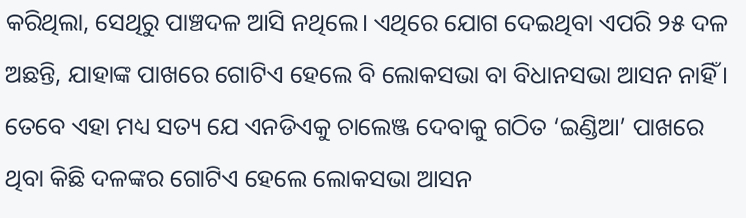କରିଥିଲା, ସେଥିରୁ ପାଞ୍ଚଦଳ ଆସି ନଥିଲେ। ଏଥିରେ ଯୋଗ ଦେଇଥିବା ଏପରି ୨୫ ଦଳ ଅଛନ୍ତି, ଯାହାଙ୍କ ପାଖରେ ଗୋଟିଏ ହେଲେ ବି ଲୋକସଭା ବା ବିଧାନସଭା ଆସନ ନାହିଁ। ତେବେ ଏହା ମଧ୍ୟ ସତ୍ୟ ଯେ ଏନଡିଏକୁ ଚାଲେଞ୍ଜ ଦେବାକୁ ଗଠିତ ‘ଇଣ୍ଡିଆ’ ପାଖରେ ଥିବା କିଛି ଦଳଙ୍କର ଗୋଟିଏ ହେଲେ ଲୋକସଭା ଆସନ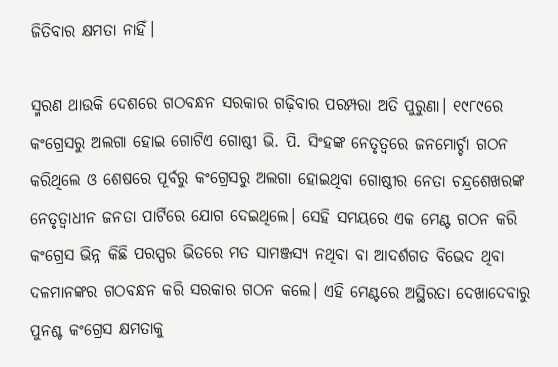ଜିତିବାର କ୍ଷମତା ନାହିଁ।

ସ୍ମରଣ ଥାଉକି ଦେଶରେ ଗଠବନ୍ଧନ ସରକାର ଗଢ଼ିବାର ପରମ୍ପରା ଅତି ପୁରୁଣା। ୧୯୮୯ରେ କଂଗ୍ରେସରୁ ଅଲଗା ହୋଇ ଗୋଟିଏ ଗୋଷ୍ଠୀ ଭି. ପି. ସିଂହଙ୍କ ନେତୃତ୍ୱରେ ଜନମୋର୍ଚ୍ଚା ଗଠନ କରିଥିଲେ ଓ ଶେଷରେ ପୂର୍ବରୁ କଂଗ୍ରେସରୁ ଅଲଗା ହୋଇଥିବା ଗୋଷ୍ଠୀର ନେତା ଚନ୍ଦ୍ରଶେଖରଙ୍କ ନେତୃତ୍ୱାଧୀନ ଜନତା ପାର୍ଟିରେ ଯୋଗ ଦେଇଥିଲେ। ସେହି ସମୟରେ ଏକ ମେଣ୍ଟ ଗଠନ କରି କଂଗ୍ରେସ ଭିନ୍ନ କିଛି ପରସ୍ପର ଭିତରେ ମତ ସାମଞ୍ଜସ୍ୟ ନଥିବା ବା ଆଦର୍ଶଗତ ବିଭେଦ ଥିବା ଦଳମାନଙ୍କର ଗଠବନ୍ଧନ କରି ସରକାର ଗଠନ କଲେ। ଏହି ମେଣ୍ଟରେ ଅସ୍ଥିରତା ଦେଖାଦେବାରୁ ପୁନଶ୍ଚ କଂଗ୍ରେସ କ୍ଷମତାକୁ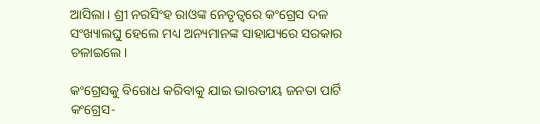ଆସିଲା। ଶ୍ରୀ ନରସିଂହ ରାଓଙ୍କ ନେତୃତ୍ୱରେ କଂଗ୍ରେସ ଦଳ ସଂଖ୍ୟାଲଘୁ ହେଲେ ମଧ୍ୟ ଅନ୍ୟମାନଙ୍କ ସାହାଯ୍ୟରେ ସରକାର ଚଳାଇଲେ।

କଂଗ୍ରେସକୁ ବିରୋଧ କରିବାକୁ ଯାଇ ଭାରତୀୟ ଜନତା ପାର୍ଟି କଂଗ୍ରେସ-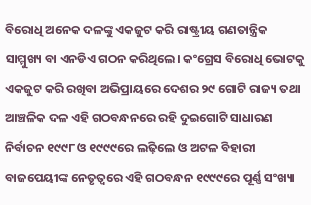ବିରୋଧି ଅନେକ ଦଳଙ୍କୁ ଏକଜୁଟ କରି ରାଷ୍ଟ୍ରୀୟ ଗଣତାନ୍ତ୍ରିକ ସାମ୍ମୁଖ୍ୟ ବା ଏନଡିଏ ଗଠନ କରିଥିଲେ। କଂଗ୍ରେସ ବିରୋଧି ଭୋଟକୁ ଏକଜୁଟ କରି ରଖିବା ଅଭିପ୍ରାୟରେ ଦେଶର ୨୯ ଗୋଟି ରାଜ୍ୟ ତଥା ଆଞ୍ଚଳିକ ଦଳ ଏହି ଗଠବନ୍ଧନରେ ରହି ଦୁଇଗୋଟି ସାଧାରଣ ନିର୍ବାଚନ ୧୯୯୮ ଓ ୧୯୯୯ରେ ଲଢ଼ିଲେ ଓ ଅଟଳ ବିହାରୀ ବାଜପେୟୀଙ୍କ ନେତୃତ୍ୱରେ ଏହି ଗଠବନ୍ଧନ ୧୯୯୯ରେ ପୂର୍ଣ୍ଣ ସଂଖ୍ୟା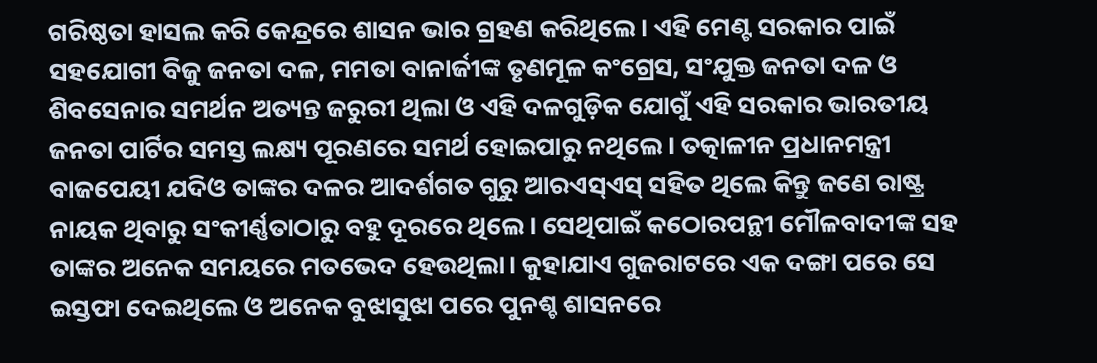ଗରିଷ୍ଠତା ହାସଲ କରି କେନ୍ଦ୍ରରେ ଶାସନ ଭାର ଗ୍ରହଣ କରିଥିଲେ। ଏହି ମେଣ୍ଟ ସରକାର ପାଇଁ ସହଯୋଗୀ ବିଜୁ ଜନତା ଦଳ, ମମତା ବାନାର୍ଜୀଙ୍କ ତୃଣମୂଳ କଂଗ୍ରେସ, ସଂଯୁକ୍ତ ଜନତା ଦଳ ଓ ଶିବସେନାର ସମର୍ଥନ ଅତ୍ୟନ୍ତ ଜରୁରୀ ଥିଲା ଓ ଏହି ଦଳଗୁଡ଼ିକ ଯୋଗୁଁ ଏହି ସରକାର ଭାରତୀୟ ଜନତା ପାର୍ଟିର ସମସ୍ତ ଲକ୍ଷ୍ୟ ପୂରଣରେ ସମର୍ଥ ହୋଇପାରୁ ନଥିଲେ। ତତ୍କାଳୀନ ପ୍ରଧାନମନ୍ତ୍ରୀ ବାଜପେୟୀ ଯଦିଓ ତାଙ୍କର ଦଳର ଆଦର୍ଶଗତ ଗୁରୁ ଆରଏସ୍ଏସ୍‍ ସହିତ ଥିଲେ କିନ୍ତୁ ଜଣେ ରାଷ୍ଟ୍ର ନାୟକ ଥିବାରୁ ସଂକୀର୍ଣ୍ଣତାଠାରୁ ବହୁ ଦୂରରେ ଥିଲେ। ସେଥିପାଇଁ କଠୋରପନ୍ଥୀ ମୌଳବାଦୀଙ୍କ ସହ ତାଙ୍କର ଅନେକ ସମୟରେ ମତଭେଦ ହେଉଥିଲା। କୁହାଯାଏ ଗୁଜରାଟରେ ଏକ ଦଙ୍ଗା ପରେ ସେ ଇସ୍ତଫା ଦେଇଥିଲେ ଓ ଅନେକ ବୁଝାସୁଝା ପରେ ପୁନଶ୍ଚ ଶାସନରେ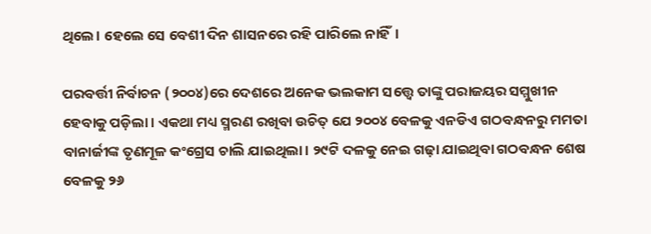ଥିଲେ। ହେଲେ ସେ ବେଶୀ ଦିନ ଶାସନରେ ରହି ପାରିଲେ ନାହିଁ।

ପରବର୍ତ୍ତୀ ନିର୍ବାଚନ (୨୦୦୪)ରେ ଦେଶରେ ଅନେକ ଭଲକାମ ସତ୍ତ୍ୱେ ତାଙ୍କୁ ପରାଜୟର ସମ୍ମୁଖୀନ ହେବାକୁ ପଡ଼ିଲା। ଏକଥା ମଧ୍ୟ ସ୍ମରଣ ରଖିବା ଉଚିତ୍‍ ଯେ ୨୦୦୪ ବେଳକୁ ଏନଡିଏ ଗଠବନ୍ଧନରୁ ମମତା ବାନାର୍ଜୀଙ୍କ ତୃଣମୂଳ କଂଗ୍ରେସ ଚାଲି ଯାଇଥିଲା। ୨୯ଟି ଦଳକୁ ନେଇ ଗଢ଼ା ଯାଇଥିବା ଗଠବନ୍ଧନ ଶେଷ ବେଳକୁ ୨୬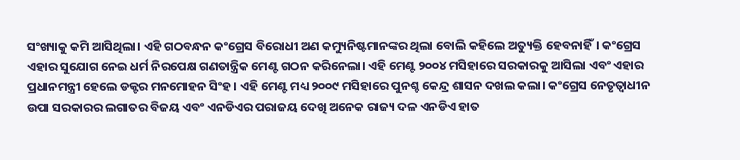ସଂଖ୍ୟାକୁ କମି ଆସିଥିଲା। ଏହି ଗଠବନ୍ଧନ କଂଗ୍ରେସ ବିରୋଧୀ ଅଣ କମ୍ୟୁନିଷ୍ଟମାନଙ୍କର ଥିଲା ବୋଲି କହିଲେ ଅତ୍ୟୁକ୍ତି ହେବନାହିଁ। କଂଗ୍ରେସ ଏହାର ସୁଯୋଗ ନେଇ ଧର୍ମ ନିରପେକ୍ଷ ଗଣତାନ୍ତ୍ରିକ ମେଣ୍ଟ ଗଠନ କରିନେଲା। ଏହି ମେଣ୍ଟ ୨୦୦୪ ମସିହାରେ ସରକାରକୁ ଆସିଲା ଏବଂ ଏହାର ପ୍ରଧାନମନ୍ତ୍ରୀ ହେଲେ ଡକ୍ଟର ମନମୋହନ ସିଂହ। ଏହି ମେଣ୍ଟ ମଧ୍ୟ ୨୦୦୯ ମସିହାରେ ପୁନଶ୍ଚ କେନ୍ଦ୍ର ଶାସନ ଦଖଲ କଲା। କଂଗ୍ରେସ ନେତୃତ୍ୱାଧୀନ ଉପା ସରକାରର ଲଗାତର ବିଜୟ ଏବଂ ଏନଡିଏର ପରାଜୟ ଦେଖି ଅନେକ ରାଜ୍ୟ ଦଳ ଏନଡିଏ ହାତ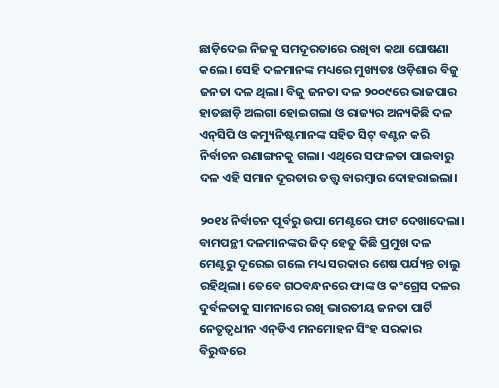ଛାଡ଼ିଦେଇ ନିଜକୁ ସମଦୂରତାରେ ରଖିବା କଥା ଘୋଷଣା କଲେ। ସେହି ଦଳମାନଙ୍କ ମଧ୍ୟରେ ମୁଖ୍ୟତଃ ଓଡ଼ିଶାର ବିଜୁ ଜନତା ଦଳ ଥିଲା। ବିଜୁ ଜନତା ଦଳ ୨୦୦୯ରେ ଭାଜପାର ହାତଛାଡ଼ି ଅଲଗା ହୋଇଗଲା ଓ ରାଜ୍ୟର ଅନ୍ୟକିଛି ଦଳ ଏନ୍‍ସିପି ଓ କମ୍ୟୁନିଷ୍ଟମାନଙ୍କ ସହିତ ସିଟ୍‍ ବଣ୍ଟନ କରି ନିର୍ବାଚନ ରଣାଙ୍ଗନକୁ ଗଲା। ଏଥିରେ ସଫଳତା ପାଇବାରୁ ଦଳ ଏହି ସମାନ ଦୂରତାର ତତ୍ତ୍ୱ ବାରମ୍ବାର ଦୋହରାଇଲା।

୨୦୧୪ ନିର୍ବାଚନ ପୂର୍ବରୁ ଉପା ମେଣ୍ଟରେ ଫାଟ ଦେଖାଦେଲା। ବାମପନ୍ଥୀ ଦଳମାନଙ୍କର ଜିଦ୍‍ ହେତୁ କିଛି ପ୍ରମୁଖ ଦଳ ମେଣ୍ଟରୁ ଦୂରେଇ ଗଲେ ମଧ୍ୟ ସରକାର ଶେଷ ପର୍ଯ୍ୟନ୍ତ ଚାଲୁ ରହିଥିଲା। ତେବେ ଗଠବନ୍ଧନରେ ଫାଙ୍କ ଓ କଂଗ୍ରେସ ଦଳର ଦୁର୍ବଳତାକୁ ସାମନାରେ ରଖି ଭାରତୀୟ ଜନତା ପାର୍ଟି ନେତୃତ୍ୱଧୀନ ଏନ୍‍ଡିଏ ମନମୋହନ ସିଂହ ସରକାର ବିରୁଦ୍ଧରେ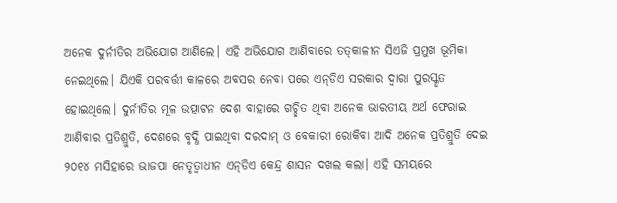ଅନେକ ଦୁର୍ନୀତିର ଅଭିଯୋଗ ଆଣିଲେ। ଏହି ଅଭିଯୋଗ ଆଣିବାରେ ତତ୍‍କାଳୀନ ସିଏଜି ପ୍ରମୁଖ ଭୂମିକା ନେଇଥିଲେ। ଯିଏକି ପରବର୍ତ୍ତୀ କାଳରେ ଅବସର ନେବା ପରେ ଏନ୍‍ଡିଏ ସରକାର ଦ୍ୱାରା ପୁରସ୍କୃତ ହୋଇଥିଲେ। ଦୁର୍ନୀତିର ମୂଳ ଉତ୍ପାଟନ ଦେଶ ବାହାରେ ଗଚ୍ଛିତ ଥିବା ଅନେକ ଭାରତୀୟ ଅର୍ଥ ଫେରାଇ ଆଣିବାର ପ୍ରତିଶ୍ରୁତି, ଦେଶରେ ବୃଦ୍ଧି ପାଇଥିବା ଦରଦାମ୍‍ ଓ ବେକାରୀ ରୋକିବା ଆଦି ଅନେକ ପ୍ରତିଶ୍ରୁତି ଦେଇ ୨୦୧୪ ମସିହାରେ ଭାଜପା ନେତୃତ୍ୱାଧୀନ ଏନ୍‍ଡିଏ କେନ୍ଦ୍ର ଶାସନ ଦଖଲ କଲା। ଏହି ସମୟରେ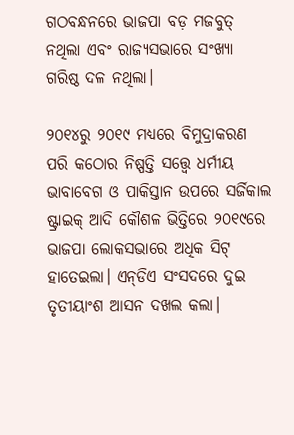ଗଠବନ୍ଧନରେ ଭାଜପା ବଡ଼ ମଜବୁତ୍‍ ନଥିଲା ଏବଂ ରାଜ୍ୟସଭାରେ ସଂଖ୍ୟା ଗରିଷ୍ଠ ଦଳ ନଥିଲା।

୨୦୧୪ରୁ ୨୦୧୯ ମଧ୍ୟରେ ବିମୁଦ୍ରାକରଣ ପରି କଠୋର ନିଷ୍ପତ୍ତି ସତ୍ତ୍ୱେ ଧର୍ମୀୟ ଭାବାବେଗ ଓ ପାକିସ୍ତାନ ଉପରେ ସର୍ଜିକାଲ ଷ୍ଟ୍ରାଇକ୍‌ ଆଦି କୌଶଳ ଭିତ୍ତିରେ ୨୦୧୯ରେ ଭାଜପା ଲୋକସଭାରେ ଅଧିକ ସିଟ୍‍ ହାତେଇଲା। ଏନ୍‍ଡିଏ ସଂସଦରେ ଦୁଇ ତୃତୀୟାଂଶ ଆସନ ଦଖଲ କଲା।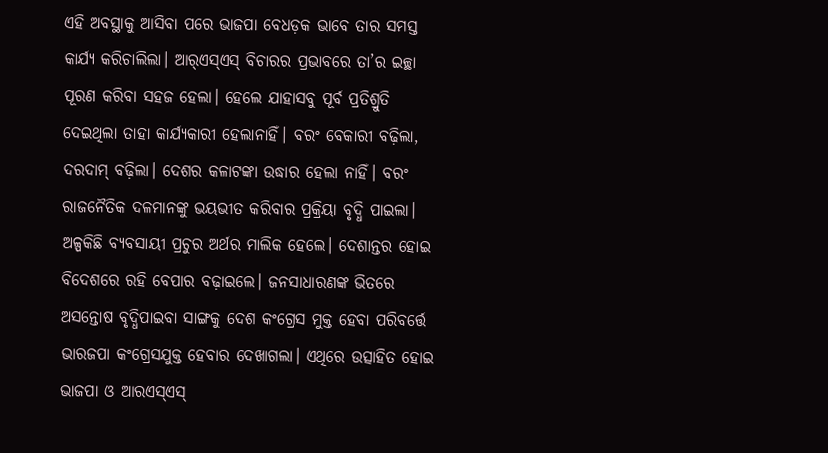ଏହି ଅବସ୍ଥାକୁ ଆସିବା ପରେ ଭାଜପା ବେଧଡ଼କ ଭାବେ ତାର ସମସ୍ତ କାର୍ଯ୍ୟ କରିଚାଲିଲା। ଆର୍‍ଏସ୍‍ଏସ୍‍ ବିଚାରର ପ୍ରଭାବରେ ତା’ର ଇଚ୍ଛା ପୂରଣ କରିବା ସହଜ ହେଲା। ହେଲେ ଯାହାସବୁ ପୂର୍ବ ପ୍ରତିଶ୍ରୁତି ଦେଇଥିଲା ତାହା କାର୍ଯ୍ୟକାରୀ ହେଲାନାହିଁ। ବରଂ ବେକାରୀ ବଢ଼ିଲା, ଦରଦାମ୍‍ ବଢ଼ିଲା। ଦେଶର କଳାଟଙ୍କା ଉଦ୍ଧାର ହେଲା ନାହିଁ। ବରଂ ରାଜନୈତିକ ଦଳମାନଙ୍କୁ ଭୟଭୀତ କରିବାର ପ୍ରକ୍ରିୟା ବୃଦ୍ଧି ପାଇଲା। ଅଳ୍ପକିଛି ବ୍ୟବସାୟୀ ପ୍ରଚୁର ଅର୍ଥର ମାଲିକ ହେଲେ। ଦେଶାନ୍ତର ହୋଇ ବିଦେଶରେ ରହି ବେପାର ବଢ଼ାଇଲେ। ଜନସାଧାରଣଙ୍କ ଭିତରେ ଅସନ୍ତୋଷ ବୃଦ୍ଧିପାଇବା ସାଙ୍ଗକୁ ଦେଶ କଂଗ୍ରେସ ମୁକ୍ତ ହେବା ପରିବର୍ତ୍ତେ ଭାରଜପା କଂଗ୍ରେସଯୁକ୍ତ ହେବାର ଦେଖାଗଲା। ଏଥିରେ ଉତ୍ସାହିତ ହୋଇ ଭାଜପା ଓ ଆରଏସ୍‍ଏସ୍‍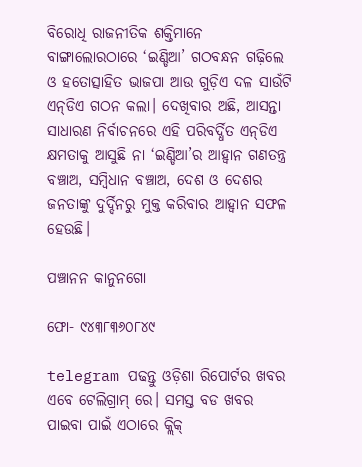ବିରୋଧି ରାଜନୀତିକ ଶକ୍ତିମାନେ ବାଙ୍ଗାଲୋରଠାରେ ‘ଇଣ୍ଡିଆ’ ଗଠବନ୍ଧନ ଗଢ଼ିଲେ ଓ ହତୋତ୍ସାହିତ ଭାଜପା ଆଉ ଗୁଡ଼ିଏ ଦଳ ସାଉଁଟି ଏନ୍‍ଡିଏ ଗଠନ କଲା। ଦେଖିବାର ଅଛି, ଆସନ୍ତା ସାଧାରଣ ନିର୍ବାଚନରେ ଏହି ପରିବର୍ଦ୍ଧିତ ଏନ୍‍ଡିଏ କ୍ଷମତାକୁ ଆସୁଛି ନା ‘ଇଣ୍ଡିଆ’ର ଆହ୍ୱାନ ଗଣତନ୍ତ୍ର ବଞ୍ଚାଅ, ସମ୍ବିଧାନ ବଞ୍ଚାଅ, ଦେଶ ଓ ଦେଶର ଜନତାଙ୍କୁ ଦୁର୍ଦ୍ଦିନରୁ ମୁକ୍ତ କରିବାର ଆହ୍ୱାନ ସଫଳ ହେଉଛି।

ପଞ୍ଚାନନ କାନୁନଗୋ

ଫୋ- ୯୪୩୮୩୬୦୮୪୯

telegram ପଢନ୍ତୁ ଓଡ଼ିଶା ରିପୋର୍ଟର ଖବର ଏବେ ଟେଲିଗ୍ରାମ୍ ରେ। ସମସ୍ତ ବଡ ଖବର ପାଇବା ପାଇଁ ଏଠାରେ କ୍ଲିକ୍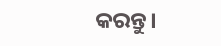କରନ୍ତୁ।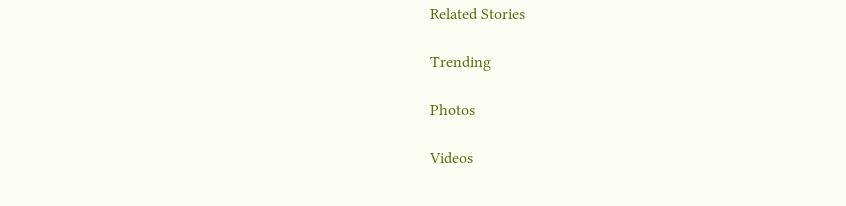Related Stories

Trending

Photos

Videos